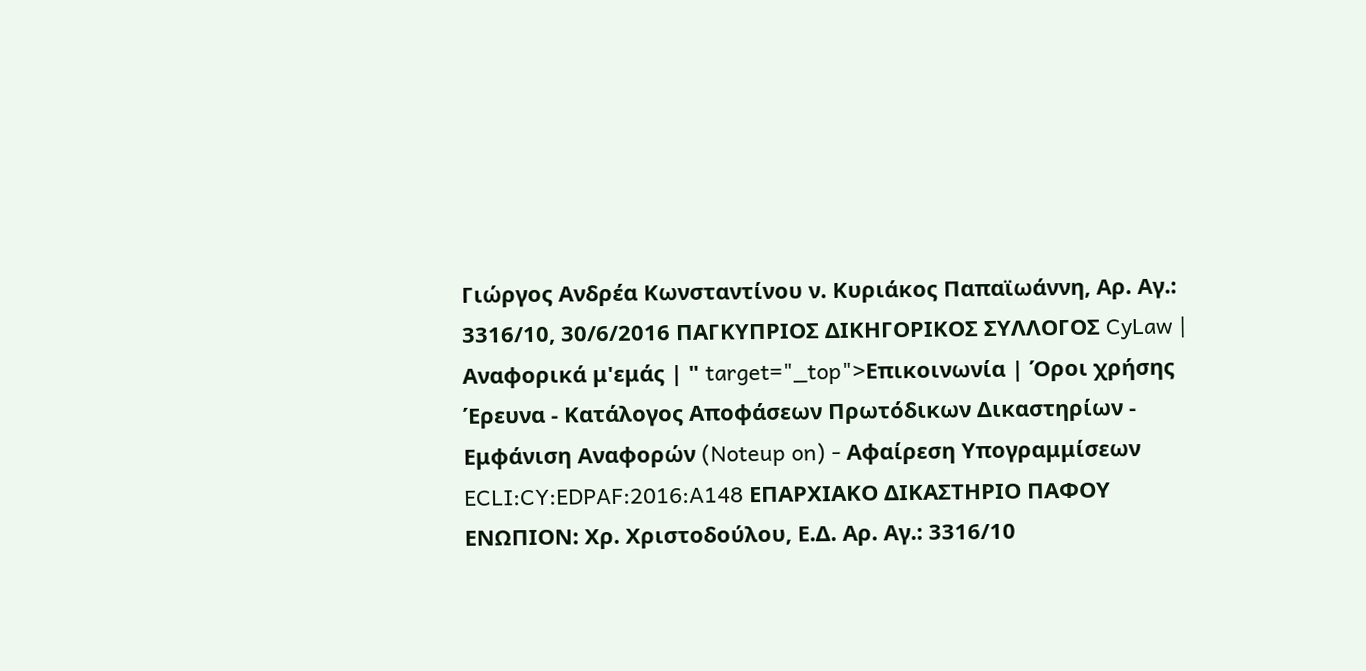Γιώργος Ανδρέα Κωνσταντίνου ν. Κυριάκος Παπαϊωάννη, Αρ. Αγ.: 3316/10, 30/6/2016 ΠΑΓΚΥΠΡΙΟΣ ΔΙΚΗΓΟΡΙΚΟΣ ΣΥΛΛΟΓΟΣ CyLaw | Αναφορικά μ'εμάς | " target="_top">Επικοινωνία | Όροι χρήσης Έρευνα - Κατάλογος Αποφάσεων Πρωτόδικων Δικαστηρίων - Εμφάνιση Αναφορών (Noteup on) - Αφαίρεση Υπογραμμίσεων ECLI:CY:EDPAF:2016:A148 ΕΠΑΡΧΙΑΚΟ ΔΙΚΑΣΤΗΡΙΟ ΠΑΦΟΥ ΕΝΩΠΙΟΝ: Xρ. Χριστοδούλου, Ε.Δ. Αρ. Αγ.: 3316/10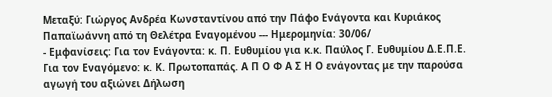Μεταξύ: Γιώργος Ανδρέα Κωνσταντίνου από την Πάφο Ενάγοντα και Κυριάκος Παπαϊωάννη από τη Θελέτρα Εναγομένου --- Ημερομηνία: 30/06/
- Εμφανίσεις: Για τον Ενάγοντα: κ. Π. Ευθυμίου για κ.κ. Παύλος Γ. Ευθυμίου Δ.Ε.Π.Ε. Για τον Εναγόμενο: κ. Κ. Πρωτοπαπάς. Α Π Ο Φ Α Σ Η Ο ενάγοντας με την παρούσα αγωγή του αξιώνει Δήλωση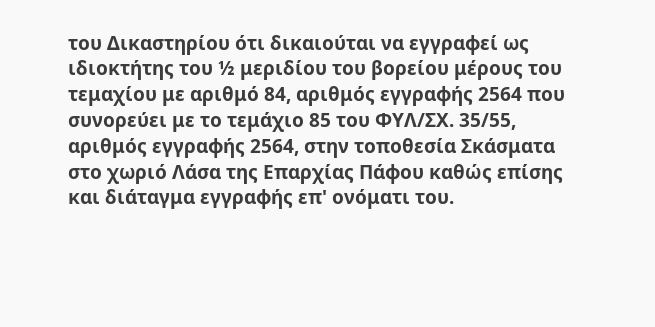του Δικαστηρίου ότι δικαιούται να εγγραφεί ως ιδιοκτήτης του ½ μεριδίου του βορείου μέρους του τεμαχίου με αριθμό 84, αριθμός εγγραφής 2564 που συνορεύει με το τεμάχιο 85 του ΦΥΛ/ΣΧ. 35/55, αριθμός εγγραφής 2564, στην τοποθεσία Σκάσματα στο χωριό Λάσα της Επαρχίας Πάφου καθώς επίσης και διάταγμα εγγραφής επ' ονόματι του.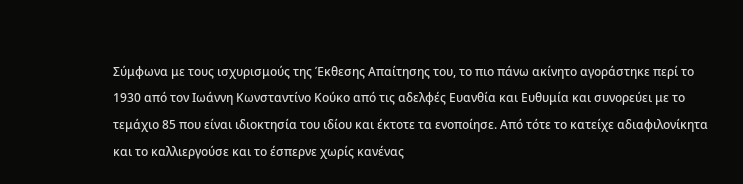Σύμφωνα με τους ισχυρισμούς της Έκθεσης Απαίτησης του, το πιο πάνω ακίνητο αγοράστηκε περί το 1930 από τον Ιωάννη Κωνσταντίνο Κούκο από τις αδελφές Ευανθία και Ευθυμία και συνορεύει με το τεμάχιο 85 που είναι ιδιοκτησία του ιδίου και έκτοτε τα ενοποίησε. Από τότε το κατείχε αδιαφιλονίκητα και το καλλιεργούσε και το έσπερνε χωρίς κανένας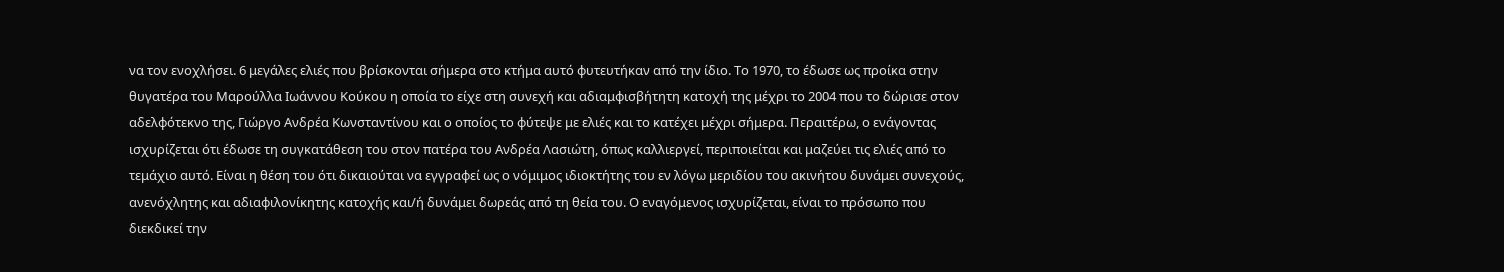να τον ενοχλήσει. 6 μεγάλες ελιές που βρίσκονται σήμερα στο κτήμα αυτό φυτευτήκαν από την ίδιο. Το 1970, το έδωσε ως προίκα στην θυγατέρα του Μαρούλλα Ιωάννου Κούκου η οποία το είχε στη συνεχή και αδιαμφισβήτητη κατοχή της μέχρι το 2004 που το δώρισε στον αδελφότεκνο της, Γιώργο Ανδρέα Κωνσταντίνου και ο οποίος το φύτεψε με ελιές και το κατέχει μέχρι σήμερα. Περαιτέρω, ο ενάγοντας ισχυρίζεται ότι έδωσε τη συγκατάθεση του στον πατέρα του Ανδρέα Λασιώτη, όπως καλλιεργεί, περιποιείται και μαζεύει τις ελιές από το τεμάχιο αυτό. Είναι η θέση του ότι δικαιούται να εγγραφεί ως ο νόμιμος ιδιοκτήτης του εν λόγω μεριδίου του ακινήτου δυνάμει συνεχούς, ανενόχλητης και αδιαφιλονίκητης κατοχής και/ή δυνάμει δωρεάς από τη θεία του. Ο εναγόμενος ισχυρίζεται, είναι το πρόσωπο που διεκδικεί την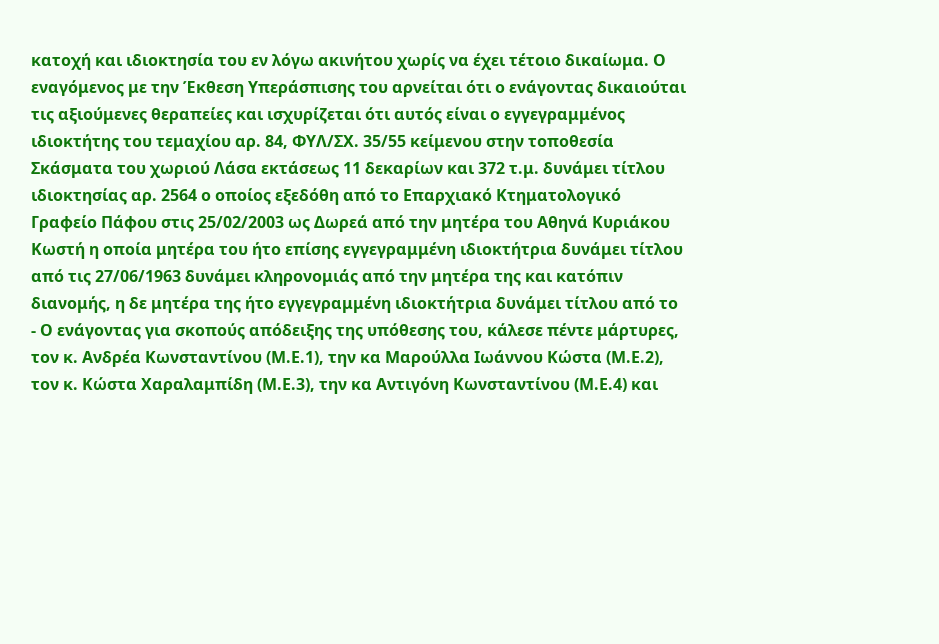κατοχή και ιδιοκτησία του εν λόγω ακινήτου χωρίς να έχει τέτοιο δικαίωμα. Ο εναγόμενος με την Έκθεση Υπεράσπισης του αρνείται ότι ο ενάγοντας δικαιούται τις αξιούμενες θεραπείες και ισχυρίζεται ότι αυτός είναι ο εγγεγραμμένος ιδιοκτήτης του τεμαχίου αρ. 84, ΦΥΛ/ΣΧ. 35/55 κείμενου στην τοποθεσία Σκάσματα του χωριού Λάσα εκτάσεως 11 δεκαρίων και 372 τ.μ. δυνάμει τίτλου ιδιοκτησίας αρ. 2564 ο οποίος εξεδόθη από το Επαρχιακό Κτηματολογικό Γραφείο Πάφου στις 25/02/2003 ως Δωρεά από την μητέρα του Αθηνά Κυριάκου Κωστή η οποία μητέρα του ήτο επίσης εγγεγραμμένη ιδιοκτήτρια δυνάμει τίτλου από τις 27/06/1963 δυνάμει κληρονομιάς από την μητέρα της και κατόπιν διανομής, η δε μητέρα της ήτο εγγεγραμμένη ιδιοκτήτρια δυνάμει τίτλου από το
- Ο ενάγοντας για σκοπούς απόδειξης της υπόθεσης του, κάλεσε πέντε μάρτυρες, τον κ. Ανδρέα Κωνσταντίνου (Μ.Ε.1), την κα Μαρούλλα Ιωάννου Κώστα (Μ.Ε.2), τον κ. Κώστα Χαραλαμπίδη (Μ.Ε.3), την κα Αντιγόνη Κωνσταντίνου (Μ.Ε.4) και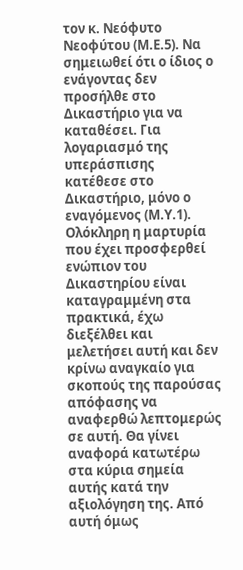τον κ. Νεόφυτο Νεοφύτου (Μ.Ε.5). Να σημειωθεί ότι ο ίδιος ο ενάγοντας δεν προσήλθε στο Δικαστήριο για να καταθέσει. Για λογαριασμό της υπεράσπισης κατέθεσε στο Δικαστήριο, μόνο ο εναγόμενος (Μ.Υ.1). Ολόκληρη η μαρτυρία που έχει προσφερθεί ενώπιον του Δικαστηρίου είναι καταγραμμένη στα πρακτικά, έχω διεξέλθει και μελετήσει αυτή και δεν κρίνω αναγκαίο για σκοπούς της παρούσας απόφασης να αναφερθώ λεπτομερώς σε αυτή. Θα γίνει αναφορά κατωτέρω στα κύρια σημεία αυτής κατά την αξιολόγηση της. Από αυτή όμως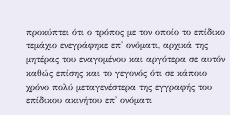προκύπτει ότι ο τρόπος με τον οποίο το επίδικο τεμάχιο ενεγράφηκε επ' ονόματι, αρχικά της μητέρας του εναγομένου και αργότερα σε αυτόν καθώς επίσης και το γεγονός ότι σε κάποιο χρόνο πολύ μεταγενέστερα της εγγραφής του επίδικου ακινήτου επ' ονόματι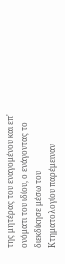της μητέρας του εναγομένου και επ' ονόματι του ιδίου, ο ενάγοντας το διεκδίκησε μέσω του Κτηματολογίου παρέμειναν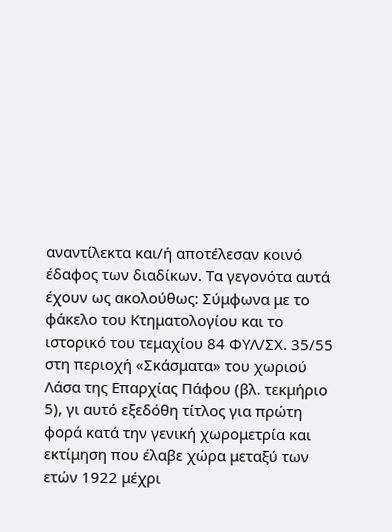αναντίλεκτα και/ή αποτέλεσαν κοινό έδαφος των διαδίκων. Τα γεγονότα αυτά έχουν ως ακολούθως: Σύμφωνα με το φάκελο του Κτηματολογίου και το ιστορικό του τεμαχίου 84 ΦΥΛ/ΣΧ. 35/55 στη περιοχή «Σκάσματα» του χωριού Λάσα της Επαρχίας Πάφου (βλ. τεκμήριο 5), γι αυτό εξεδόθη τίτλος για πρώτη φορά κατά την γενική χωρομετρία και εκτίμηση που έλαβε χώρα μεταξύ των ετών 1922 μέχρι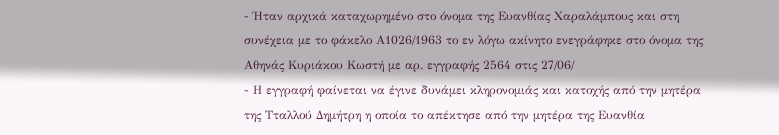- Ήταν αρχικά καταχωρημένο στο όνομα της Ευανθίας Χαραλάμπους και στη συνέχεια με το φάκελο Α1026/1963 το εν λόγω ακίνητο ενεγράφηκε στο όνομα της Αθηνάς Κυριάκου Κωστή με αρ. εγγραφής 2564 στις 27/06/
- Η εγγραφή φαίνεται να έγινε δυνάμει κληρονομιάς και κατοχής από την μητέρα της Τταλλού Δημήτρη η οποία το απέκτησε από την μητέρα της Ευανθία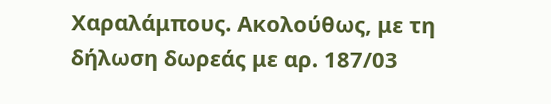Χαραλάμπους. Ακολούθως, με τη δήλωση δωρεάς με αρ. 187/03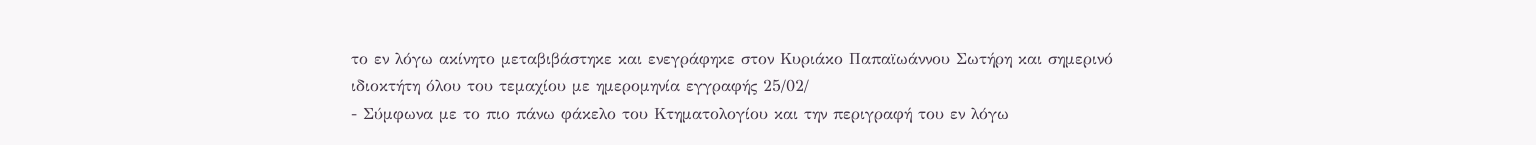το εν λόγω ακίνητο μεταβιβάστηκε και ενεγράφηκε στον Κυριάκο Παπαϊωάννου Σωτήρη και σημερινό ιδιοκτήτη όλου του τεμαχίου με ημερομηνία εγγραφής 25/02/
- Σύμφωνα με το πιο πάνω φάκελο του Κτηματολογίου και την περιγραφή του εν λόγω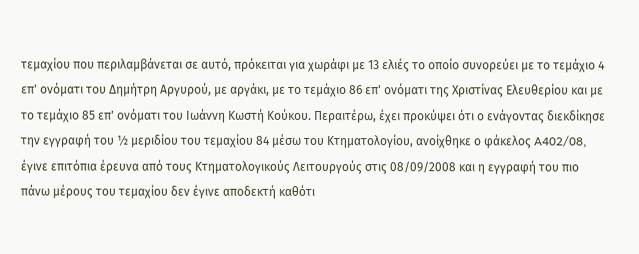τεμαχίου που περιλαμβάνεται σε αυτό, πρόκειται για χωράφι με 13 ελιές το οποίο συνορεύει με το τεμάχιο 4 επ' ονόματι του Δημήτρη Αργυρού, με αργάκι, με το τεμάχιο 86 επ' ονόματι της Χριστίνας Ελευθερίου και με το τεμάχιο 85 επ' ονόματι του Ιωάννη Κωστή Κούκου. Περαιτέρω, έχει προκύψει ότι ο ενάγοντας διεκδίκησε την εγγραφή του ½ μεριδίου του τεμαχίου 84 μέσω του Κτηματολογίου, ανοίχθηκε ο φάκελος A402/08, έγινε επιτόπια έρευνα από τους Κτηματολογικούς Λειτουργούς στις 08/09/2008 και η εγγραφή του πιο πάνω μέρους του τεμαχίου δεν έγινε αποδεκτή καθότι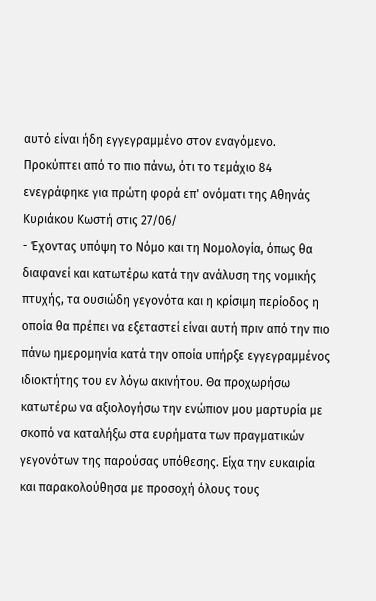αυτό είναι ήδη εγγεγραμμένο στον εναγόμενο. Προκύπτει από το πιο πάνω, ότι το τεμάχιο 84 ενεγράφηκε για πρώτη φορά επ' ονόματι της Αθηνάς Κυριάκου Κωστή στις 27/06/
- Έχοντας υπόψη το Νόμο και τη Νομολογία, όπως θα διαφανεί και κατωτέρω κατά την ανάλυση της νομικής πτυχής, τα ουσιώδη γεγονότα και η κρίσιμη περίοδος η οποία θα πρέπει να εξεταστεί είναι αυτή πριν από την πιο πάνω ημερομηνία κατά την οποία υπήρξε εγγεγραμμένος ιδιοκτήτης του εν λόγω ακινήτου. Θα προχωρήσω κατωτέρω να αξιολογήσω την ενώπιον μου μαρτυρία με σκοπό να καταλήξω στα ευρήματα των πραγματικών γεγονότων της παρούσας υπόθεσης. Είχα την ευκαιρία και παρακολούθησα με προσοχή όλους τους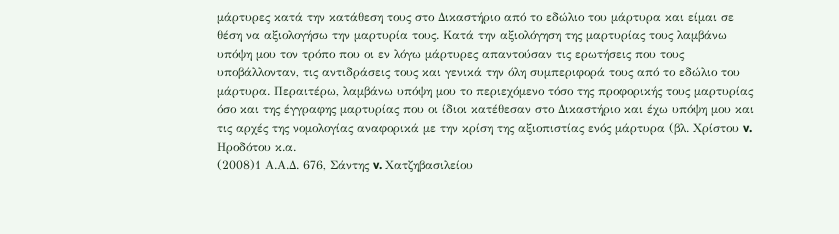μάρτυρες κατά την κατάθεση τους στο Δικαστήριο από το εδώλιο του μάρτυρα και είμαι σε θέση να αξιολογήσω την μαρτυρία τους. Κατά την αξιολόγηση της μαρτυρίας τους λαμβάνω υπόψη μου τον τρόπο που οι εν λόγω μάρτυρες απαντούσαν τις ερωτήσεις που τους υποβάλλονταν, τις αντιδράσεις τους και γενικά την όλη συμπεριφορά τους από το εδώλιο του μάρτυρα. Περαιτέρω, λαμβάνω υπόψη μου το περιεχόμενο τόσο της προφορικής τους μαρτυρίας όσο και της έγγραφης μαρτυρίας που οι ίδιοι κατέθεσαν στο Δικαστήριο και έχω υπόψη μου και τις αρχές της νομολογίας αναφορικά με την κρίση της αξιοπιστίας ενός μάρτυρα (βλ. Χρίστου v. Ηροδότου κ.α.
(2008)1 Α.Α.Δ. 676, Σάντης v. Χατζηβασιλείου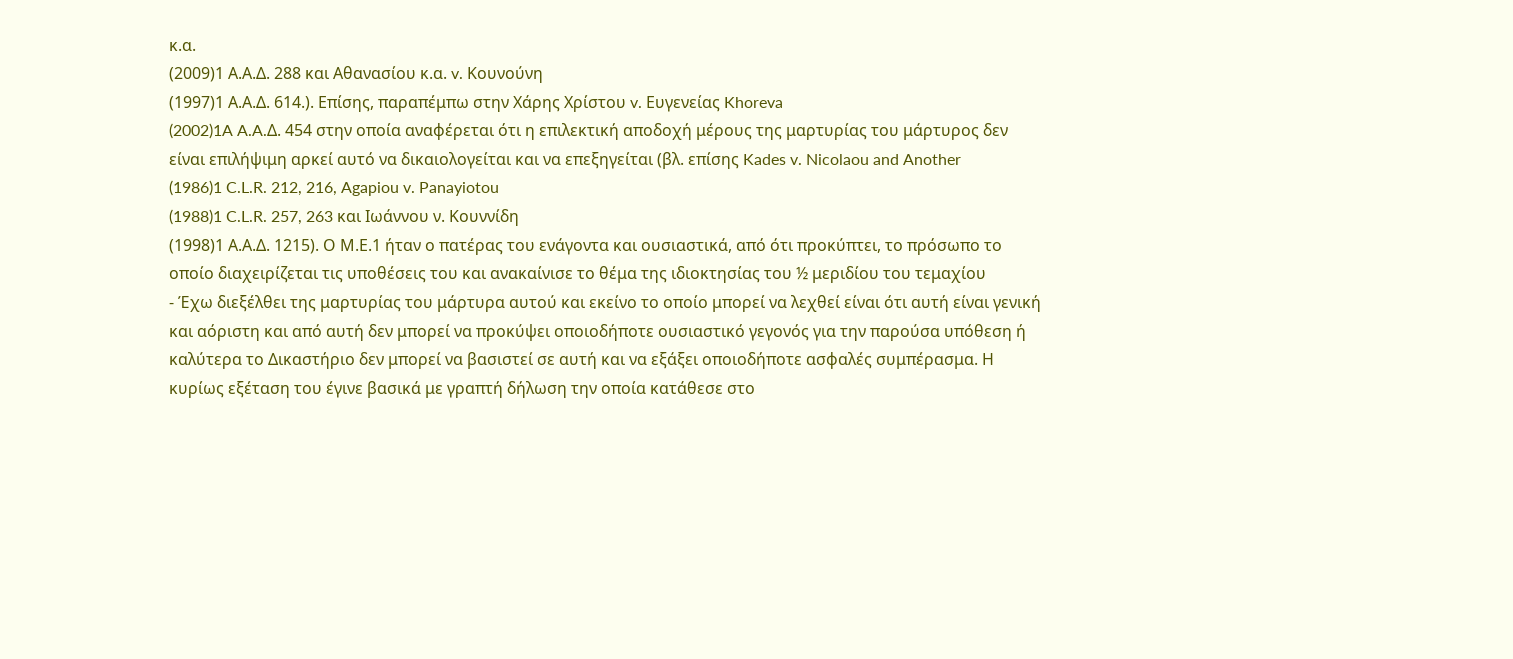κ.α.
(2009)1 Α.Α.Δ. 288 και Αθανασίου κ.α. v. Κουνούνη
(1997)1 Α.Α.Δ. 614.). Eπίσης, παραπέμπω στην Χάρης Χρίστου v. Ευγενείας Khoreva
(2002)1A A.A.Δ. 454 στην οποία αναφέρεται ότι η επιλεκτική αποδοχή μέρους της μαρτυρίας του μάρτυρος δεν είναι επιλήψιμη αρκεί αυτό να δικαιολογείται και να επεξηγείται (βλ. επίσης Kades v. Nicolaou and Another
(1986)1 C.L.R. 212, 216, Agapiou v. Panayiotou
(1988)1 C.L.R. 257, 263 και Ιωάννου ν. Κουννίδη
(1998)1 Α.Α.Δ. 1215). Ο Μ.Ε.1 ήταν ο πατέρας του ενάγοντα και ουσιαστικά, από ότι προκύπτει, το πρόσωπο το οποίο διαχειρίζεται τις υποθέσεις του και ανακαίνισε το θέμα της ιδιοκτησίας του ½ μεριδίου του τεμαχίου
- Έχω διεξέλθει της μαρτυρίας του μάρτυρα αυτού και εκείνο το οποίο μπορεί να λεχθεί είναι ότι αυτή είναι γενική και αόριστη και από αυτή δεν μπορεί να προκύψει οποιοδήποτε ουσιαστικό γεγονός για την παρούσα υπόθεση ή καλύτερα το Δικαστήριο δεν μπορεί να βασιστεί σε αυτή και να εξάξει οποιοδήποτε ασφαλές συμπέρασμα. Η κυρίως εξέταση του έγινε βασικά με γραπτή δήλωση την οποία κατάθεσε στο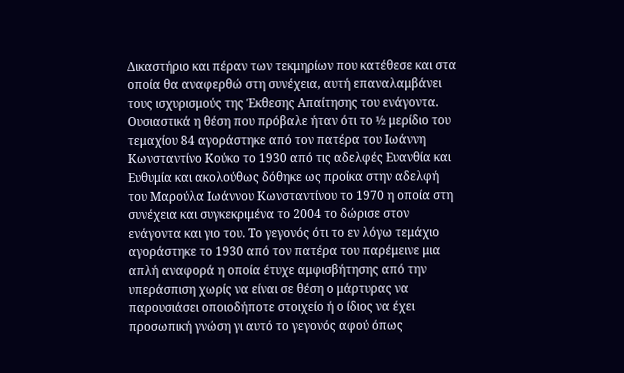Δικαστήριο και πέραν των τεκμηρίων που κατέθεσε και στα οποία θα αναφερθώ στη συνέχεια, αυτή επαναλαμβάνει τους ισχυρισμούς της Έκθεσης Απαίτησης του ενάγοντα. Ουσιαστικά η θέση που πρόβαλε ήταν ότι το ½ μερίδιο του τεμαχίου 84 αγοράστηκε από τον πατέρα του Ιωάννη Κωνσταντίνο Κούκο το 1930 από τις αδελφές Ευανθία και Ευθυμία και ακολούθως δόθηκε ως προίκα στην αδελφή του Μαρούλα Ιωάννου Κωνσταντίνου το 1970 η οποία στη συνέχεια και συγκεκριμένα το 2004 το δώρισε στον ενάγοντα και γιο του. Το γεγονός ότι το εν λόγω τεμάχιο αγοράστηκε το 1930 από τον πατέρα του παρέμεινε μια απλή αναφορά η οποία έτυχε αμφισβήτησης από την υπεράσπιση χωρίς να είναι σε θέση o μάρτυρας να παρουσιάσει οποιοδήποτε στοιχείο ή ο ίδιος να έχει προσωπική γνώση γι αυτό το γεγονός αφού όπως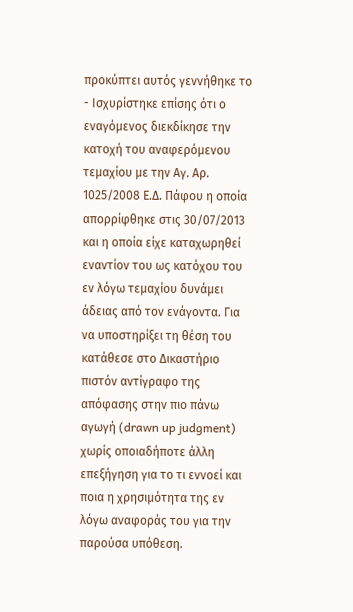προκύπτει αυτός γεννήθηκε το
- Ισχυρίστηκε επίσης ότι ο εναγόμενος διεκδίκησε την κατοχή του αναφερόμενου τεμαχίου με την Αγ. Αρ. 1025/2008 Ε.Δ. Πάφου η οποία απορρίφθηκε στις 30/07/2013 και η οποία είχε καταχωρηθεί εναντίον του ως κατόχου του εν λόγω τεμαχίου δυνάμει άδειας από τον ενάγοντα. Για να υποστηρίξει τη θέση του κατάθεσε στο Δικαστήριο πιστόν αντίγραφο της απόφασης στην πιο πάνω αγωγή (drawn up judgment) χωρίς οποιαδήποτε άλλη επεξήγηση για το τι εννοεί και ποια η χρησιμότητα της εν λόγω αναφοράς του για την παρούσα υπόθεση.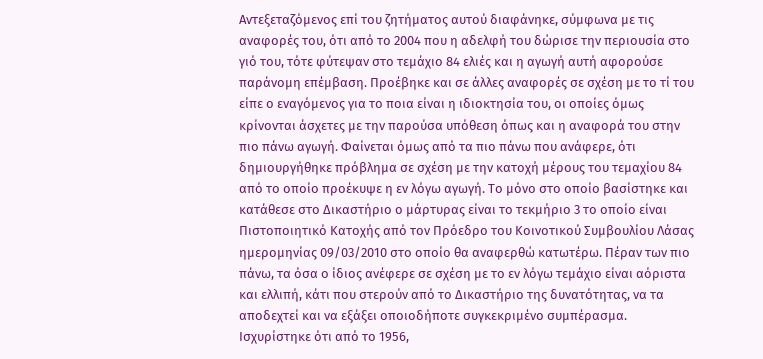Αντεξεταζόμενος επί του ζητήματος αυτού διαφάνηκε, σύμφωνα με τις αναφορές του, ότι από το 2004 που η αδελφή του δώρισε την περιουσία στο γιό του, τότε φύτεψαν στο τεμάχιο 84 ελιές και η αγωγή αυτή αφορούσε παράνομη επέμβαση. Προέβηκε και σε άλλες αναφορές σε σχέση με το τί του είπε ο εναγόμενος για το ποια είναι η ιδιοκτησία του, οι οποίες όμως κρίνονται άσχετες με την παρούσα υπόθεση όπως και η αναφορά του στην πιο πάνω αγωγή. Φαίνεται όμως από τα πιο πάνω που ανάφερε, ότι δημιουργήθηκε πρόβλημα σε σχέση με την κατοχή μέρους του τεμαχίου 84 από το οποίο προέκυψε η εν λόγω αγωγή. Το μόνο στο οποίο βασίστηκε και κατάθεσε στο Δικαστήριο ο μάρτυρας είναι το τεκμήριο 3 το οποίο είναι Πιστοποιητικό Κατοχής από τον Πρόεδρο του Κοινοτικού Συμβουλίου Λάσας ημερομηνίας 09/03/2010 στο οποίο θα αναφερθώ κατωτέρω. Πέραν των πιο πάνω, τα όσα ο ίδιος ανέφερε σε σχέση με το εν λόγω τεμάχιο είναι αόριστα και ελλιπή, κάτι που στερούν από το Δικαστήριο της δυνατότητας, να τα αποδεχτεί και να εξάξει οποιοδήποτε συγκεκριμένο συμπέρασμα. Ισχυρίστηκε ότι από το 1956,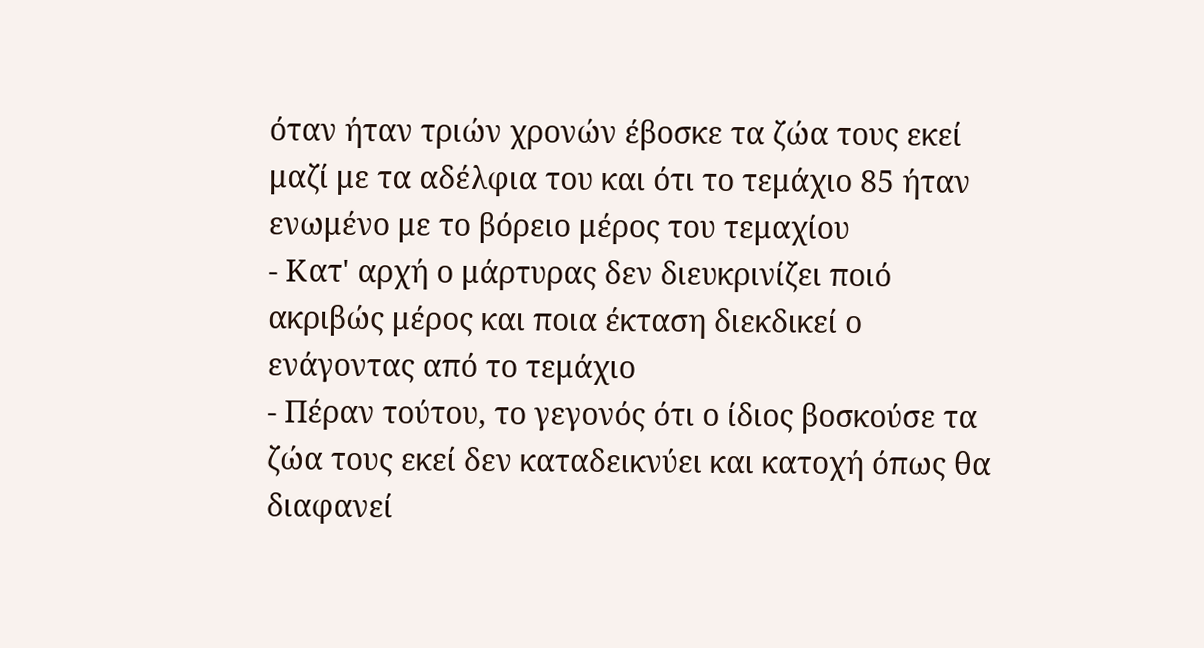όταν ήταν τριών χρονών έβοσκε τα ζώα τους εκεί μαζί με τα αδέλφια του και ότι το τεμάχιο 85 ήταν ενωμένο με το βόρειο μέρος του τεμαχίου
- Κατ' αρχή ο μάρτυρας δεν διευκρινίζει ποιό ακριβώς μέρος και ποια έκταση διεκδικεί ο ενάγοντας από το τεμάχιο
- Πέραν τούτου, το γεγονός ότι ο ίδιος βοσκούσε τα ζώα τους εκεί δεν καταδεικνύει και κατοχή όπως θα διαφανεί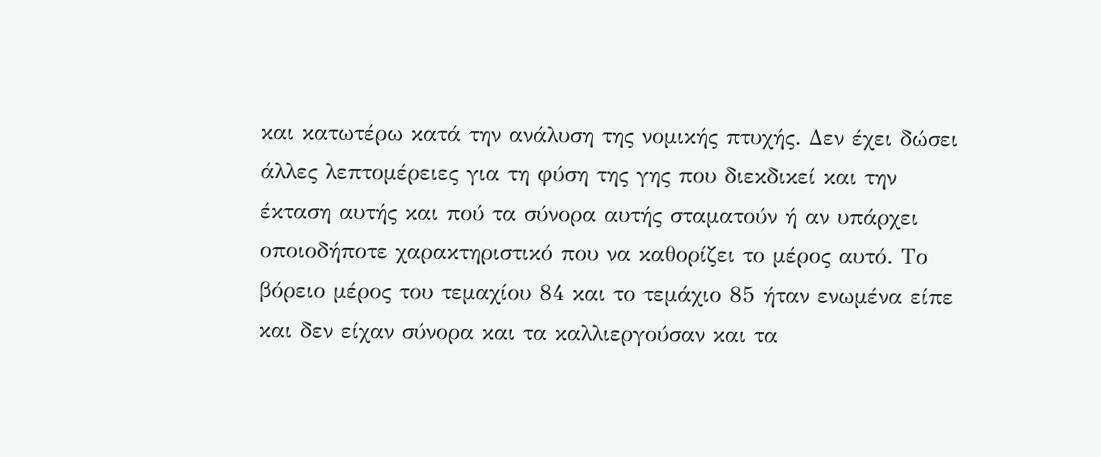και κατωτέρω κατά την ανάλυση της νομικής πτυχής. Δεν έχει δώσει άλλες λεπτομέρειες για τη φύση της γης που διεκδικεί και την έκταση αυτής και πού τα σύνορα αυτής σταματούν ή αν υπάρχει οποιοδήποτε χαρακτηριστικό που να καθορίζει το μέρος αυτό. Το βόρειο μέρος του τεμαχίου 84 και το τεμάχιο 85 ήταν ενωμένα είπε και δεν είχαν σύνορα και τα καλλιεργούσαν και τα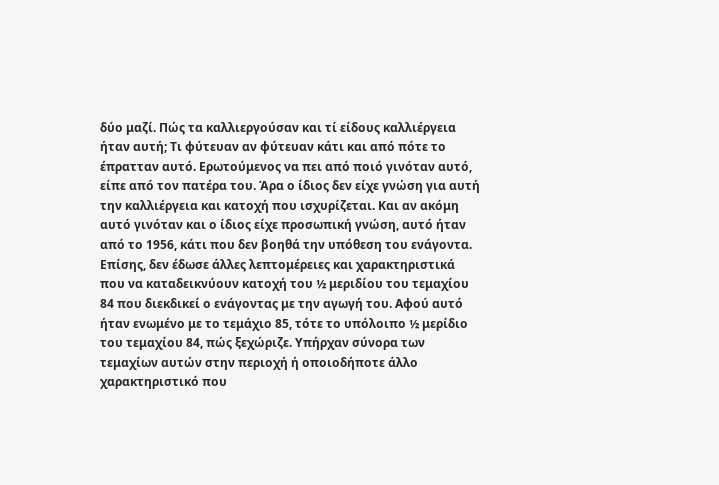δύο μαζί. Πώς τα καλλιεργούσαν και τί είδους καλλιέργεια ήταν αυτή; Τι φύτευαν αν φύτευαν κάτι και από πότε το έπρατταν αυτό. Ερωτούμενος να πει από ποιό γινόταν αυτό, είπε από τον πατέρα του. Άρα ο ίδιος δεν είχε γνώση για αυτή την καλλιέργεια και κατοχή που ισχυρίζεται. Και αν ακόμη αυτό γινόταν και ο ίδιος είχε προσωπική γνώση, αυτό ήταν από το 1956, κάτι που δεν βοηθά την υπόθεση του ενάγοντα. Επίσης, δεν έδωσε άλλες λεπτομέρειες και χαρακτηριστικά που να καταδεικνύουν κατοχή του ½ μεριδίου του τεμαχίου 84 που διεκδικεί ο ενάγοντας με την αγωγή του. Αφού αυτό ήταν ενωμένο με το τεμάχιο 85, τότε το υπόλοιπο ½ μερίδιο του τεμαχίου 84, πώς ξεχώριζε. Υπήρχαν σύνορα των τεμαχίων αυτών στην περιοχή ή οποιοδήποτε άλλο χαρακτηριστικό που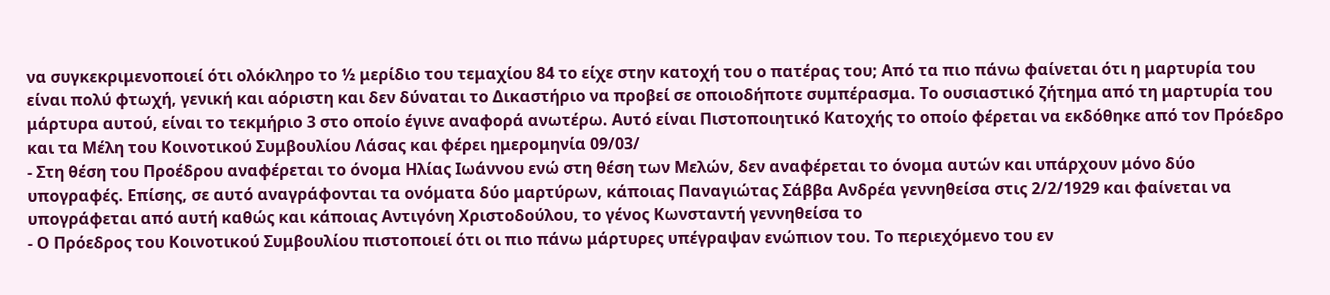να συγκεκριμενοποιεί ότι ολόκληρο το ½ μερίδιο του τεμαχίου 84 το είχε στην κατοχή του ο πατέρας του; Από τα πιο πάνω φαίνεται ότι η μαρτυρία του είναι πολύ φτωχή, γενική και αόριστη και δεν δύναται το Δικαστήριο να προβεί σε οποιοδήποτε συμπέρασμα. Το ουσιαστικό ζήτημα από τη μαρτυρία του μάρτυρα αυτού, είναι το τεκμήριο 3 στο οποίο έγινε αναφορά ανωτέρω. Aυτό είναι Πιστοποιητικό Κατοχής το οποίο φέρεται να εκδόθηκε από τον Πρόεδρο και τα Μέλη του Κοινοτικού Συμβουλίου Λάσας και φέρει ημερομηνία 09/03/
- Στη θέση του Προέδρου αναφέρεται το όνομα Ηλίας Ιωάννου ενώ στη θέση των Μελών, δεν αναφέρεται το όνομα αυτών και υπάρχουν μόνο δύο υπογραφές. Επίσης, σε αυτό αναγράφονται τα ονόματα δύο μαρτύρων, κάποιας Παναγιώτας Σάββα Ανδρέα γεννηθείσα στις 2/2/1929 και φαίνεται να υπογράφεται από αυτή καθώς και κάποιας Αντιγόνη Χριστοδούλου, το γένος Κωνσταντή γεννηθείσα το
- Ο Πρόεδρος του Κοινοτικού Συμβουλίου πιστοποιεί ότι οι πιο πάνω μάρτυρες υπέγραψαν ενώπιον του. Το περιεχόμενο του εν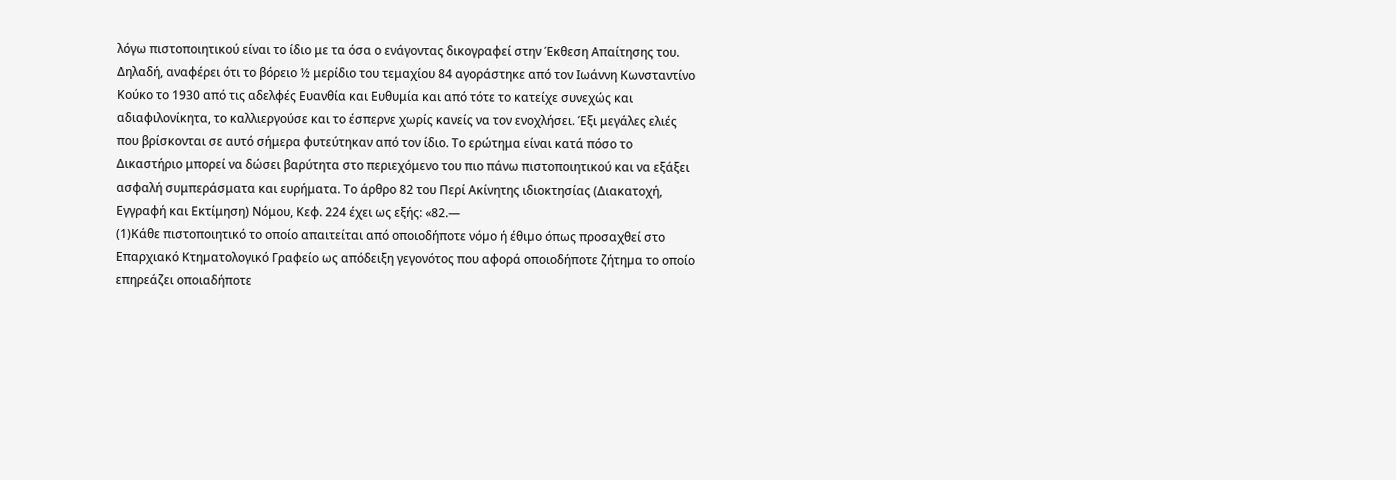λόγω πιστοποιητικού είναι το ίδιο με τα όσα ο ενάγοντας δικογραφεί στην Έκθεση Απαίτησης του. Δηλαδή, αναφέρει ότι το βόρειο ½ μερίδιο του τεμαχίου 84 αγοράστηκε από τον Ιωάννη Κωνσταντίνο Κούκο το 1930 από τις αδελφές Ευανθία και Ευθυμία και από τότε το κατείχε συνεχώς και αδιαφιλονίκητα, το καλλιεργούσε και το έσπερνε χωρίς κανείς να τον ενοχλήσει. Έξι μεγάλες ελιές που βρίσκονται σε αυτό σήμερα φυτεύτηκαν από τον ίδιο. Το ερώτημα είναι κατά πόσο το Δικαστήριο μπορεί να δώσει βαρύτητα στο περιεχόμενο του πιο πάνω πιστοποιητικού και να εξάξει ασφαλή συμπεράσματα και ευρήματα. Το άρθρο 82 του Περί Ακίνητης ιδιοκτησίας (Διακατοχή, Εγγραφή και Εκτίμηση) Νόμου, Κεφ. 224 έχει ως εξής: «82.—
(1)Κάθε πιστοποιητικό το οποίο απαιτείται από οποιοδήποτε νόµο ή έθιµο όπως προσαχθεί στο Επαρχιακό Κτηµατολογικό Γραφείο ως απόδειξη γεγονότος που αφορά οποιοδήποτε ζήτηµα το οποίο επηρεάζει οποιαδήποτε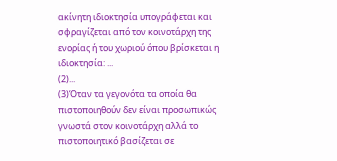ακίνητη ιδιοκτησία υπογράφεται και σφραγίζεται από τον κοινοτάρχη της ενορίας ή του χωριού όπου βρίσκεται η ιδιοκτησία: ...
(2)...
(3)Όταν τα γεγονότα τα οποία θα πιστοποιηθούν δεν είναι προσωπικώς γνωστά στον κοινοτάρχη αλλά το πιστοποιητικό βασίζεται σε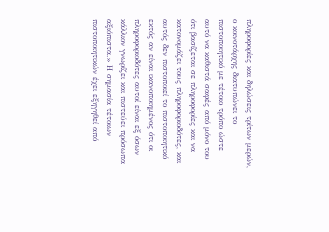πληροφορίες και δηλώσεις τρίτων µερών, ο κοινοτάρχης διατυπώνει το πιστοποιητικό µε τέτοιο τρόπο ώστε αυτό να καθιστά σαφές από µόνο του ότι βασίζεται σε πληροφορίες και να κατονοµάζει τους πληροφοριοδότες, και αυτός δεν πιστοποιεί το πιστοποιητικό εκτός αν είναι ικανοποιηµένος ότι οι πληροφοριοδότες αυτοί είναι εξ όσων κάλλιον γνωρίζει και πιστεύει πρόσωπα αξιόπιστα.» Η σημασία τέτοιων πιστοποιητικών έχει εξηγηθεί από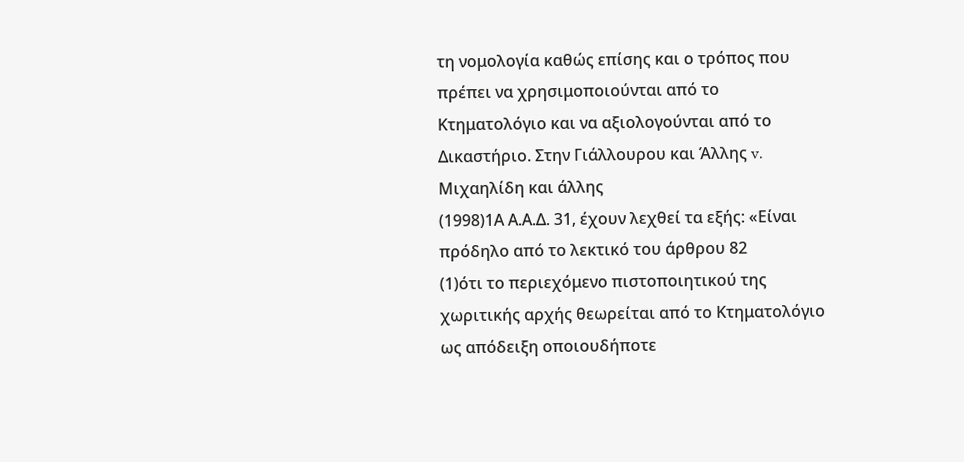τη νομολογία καθώς επίσης και ο τρόπος που πρέπει να χρησιμοποιούνται από το Κτηματολόγιο και να αξιολογούνται από το Δικαστήριο. Στην Γιάλλουρου και Άλλης v. Μιχαηλίδη και άλλης
(1998)1Α Α.Α.Δ. 31, έχουν λεχθεί τα εξής: «Είναι πρόδηλο από το λεκτικό του άρθρου 82
(1)ότι το περιεχόμενο πιστοποιητικού της χωριτικής αρχής θεωρείται από το Κτηματολόγιο ως απόδειξη οποιουδήποτε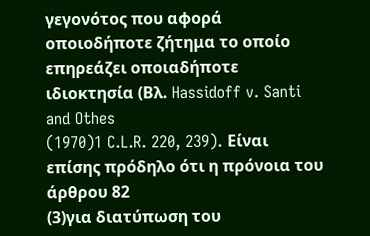γεγονότος που αφορά οποιοδήποτε ζήτημα το οποίο επηρεάζει οποιαδήποτε ιδιοκτησία (Βλ. Hassidoff v. Santi and Othes
(1970)1 C.L.R. 220, 239). Είναι επίσης πρόδηλο ότι η πρόνοια του άρθρου 82
(3)για διατύπωση του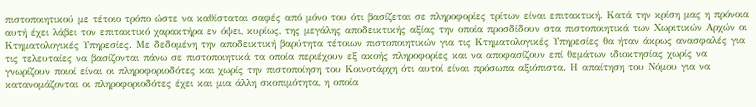πιστοποιητικού με τέτοιο τρόπο ώστε να καθίσταται σαφές από μόνο του ότι βασίζεται σε πληροφορίες τρίτων είναι επιτακτική. Κατά την κρίση μας η πρόνοια αυτή έχει λάβει τον επιτακτικό χαρακτήρα εν όψει, κυρίως, της μεγάλης αποδεικτικής αξίας την οποία προσδίδουν στα πιστοποιητικά των Χωριτικών Αρχών οι Κτηματολογικές Υπηρεσίες. Με δεδομένη την αποδεικτική βαρύτητα τέτοιων πιστοποιητικών για τις Κτηματολογικές Υπηρεσίες θα ήταν άκρως ανασφαλές για τις τελευταίες να βασίζονται πάνω σε πιστοποιητικά τα οποία περιέχουν εξ ακοής πληροφορίες και να αποφασίζουν επί θεμάτων ιδιοκτησίας χωρίς να γνωρίζουν ποιοί είναι οι πληροφοριοδότες και χωρίς την πιστοποίηση του Κοινοτάρχη ότι αυτοί είναι πρόσωπα αξιόπιστα. Η απαίτηση του Νόμου για να κατανομάζονται οι πληροφοριοδότες έχει και μια άλλη σκοπιμότητα, η οποία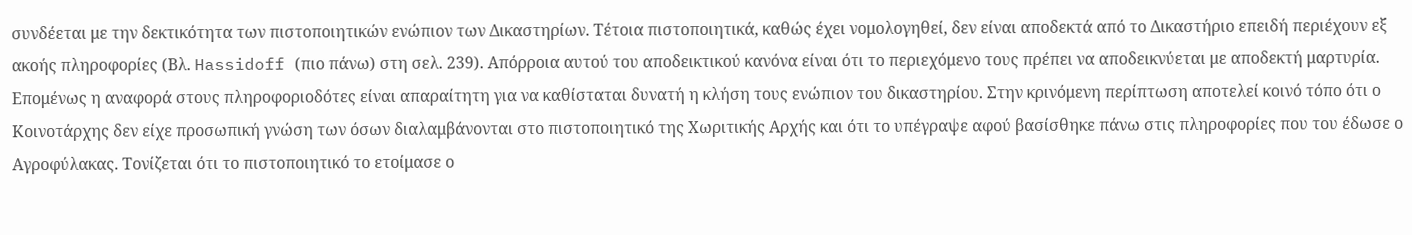συνδέεται με την δεκτικότητα των πιστοποιητικών ενώπιον των Δικαστηρίων. Τέτοια πιστοποιητικά, καθώς έχει νομολογηθεί, δεν είναι αποδεκτά από το Δικαστήριο επειδή περιέχουν εξ ακοής πληροφορίες (Βλ. Hassidoff (πιο πάνω) στη σελ. 239). Απόρροια αυτού του αποδεικτικού κανόνα είναι ότι το περιεχόμενο τους πρέπει να αποδεικνύεται με αποδεκτή μαρτυρία. Επομένως η αναφορά στους πληροφοριοδότες είναι απαραίτητη για να καθίσταται δυνατή η κλήση τους ενώπιον του δικαστηρίου. Στην κρινόμενη περίπτωση αποτελεί κοινό τόπο ότι ο Κοινοτάρχης δεν είχε προσωπική γνώση των όσων διαλαμβάνονται στο πιστοποιητικό της Χωριτικής Αρχής και ότι το υπέγραψε αφού βασίσθηκε πάνω στις πληροφορίες που του έδωσε ο Αγροφύλακας. Τονίζεται ότι το πιστοποιητικό το ετοίμασε ο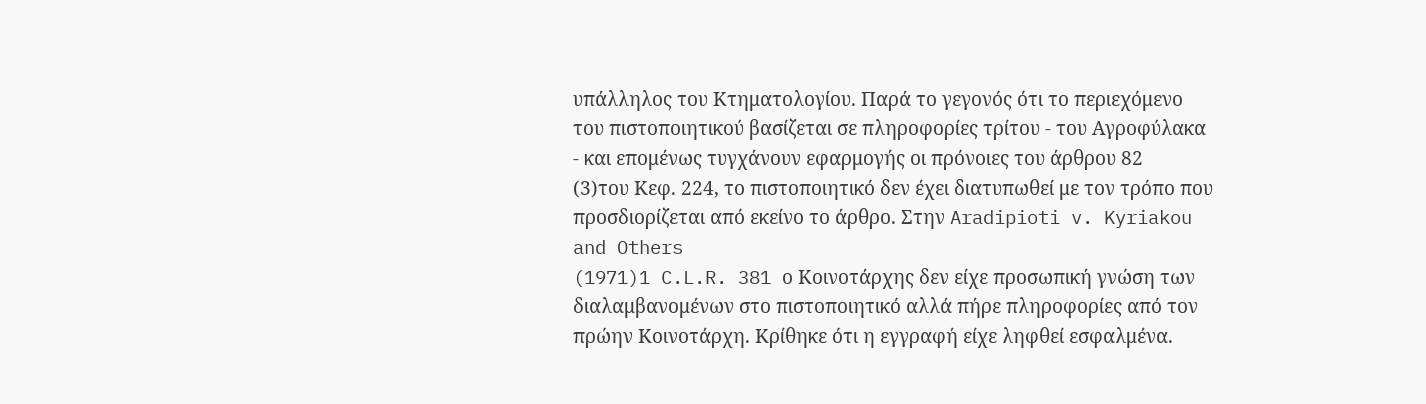υπάλληλος του Κτηματολογίου. Παρά το γεγονός ότι το περιεχόμενο του πιστοποιητικού βασίζεται σε πληροφορίες τρίτου - του Αγροφύλακα - και επομένως τυγχάνουν εφαρμογής οι πρόνοιες του άρθρου 82
(3)του Κεφ. 224, το πιστοποιητικό δεν έχει διατυπωθεί με τον τρόπο που προσδιορίζεται από εκείνο το άρθρο. Στην Aradipioti v. Kyriakou and Others
(1971)1 C.L.R. 381 ο Κοινοτάρχης δεν είχε προσωπική γνώση των διαλαμβανομένων στο πιστοποιητικό αλλά πήρε πληροφορίες από τον πρώην Κοινοτάρχη. Κρίθηκε ότι η εγγραφή είχε ληφθεί εσφαλμένα.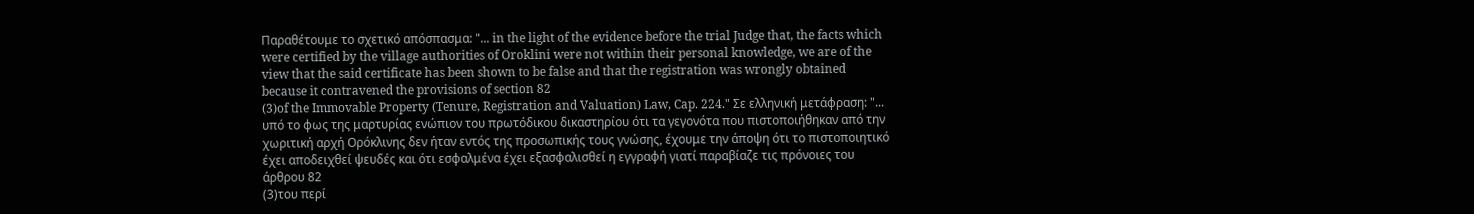Παραθέτουμε το σχετικό απόσπασμα: "... in the light of the evidence before the trial Judge that, the facts which were certified by the village authorities of Oroklini were not within their personal knowledge, we are of the view that the said certificate has been shown to be false and that the registration was wrongly obtained because it contravened the provisions of section 82
(3)of the Immovable Property (Tenure, Registration and Valuation) Law, Cap. 224." Σε ελληνική μετάφραση: "... υπό το φως της μαρτυρίας ενώπιον του πρωτόδικου δικαστηρίου ότι τα γεγονότα που πιστοποιήθηκαν από την χωριτική αρχή Ορόκλινης δεν ήταν εντός της προσωπικής τους γνώσης, έχουμε την άποψη ότι το πιστοποιητικό έχει αποδειχθεί ψευδές και ότι εσφαλμένα έχει εξασφαλισθεί η εγγραφή γιατί παραβίαζε τις πρόνοιες του άρθρου 82
(3)του περί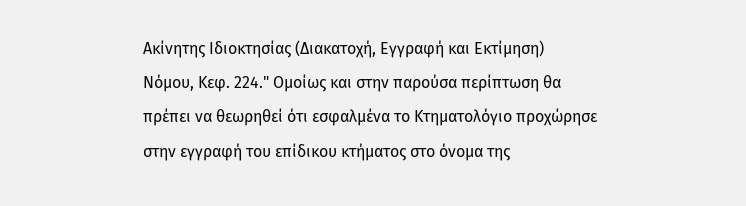Ακίνητης Ιδιοκτησίας (Διακατοχή, Εγγραφή και Εκτίμηση) Νόμου, Κεφ. 224." Ομοίως και στην παρούσα περίπτωση θα πρέπει να θεωρηθεί ότι εσφαλμένα το Κτηματολόγιο προχώρησε στην εγγραφή του επίδικου κτήματος στο όνομα της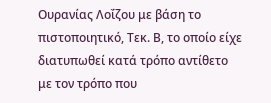Ουρανίας Λοΐζου με βάση το πιστοποιητικό, Τεκ. Β, το οποίο είχε διατυπωθεί κατά τρόπο αντίθετο με τον τρόπο που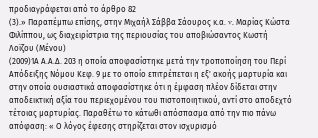προδιαγράφεται από το άρθρο 82
(3).» Παραπέμπω επίσης, στην Μιχαήλ Σάββα Σάουρος κ.α. v. Μαρίας Κώστα Φιλίππου, ως διαχειρίστρια της περιουσίας του αποβιώσαντος Κωστή Λοϊζου (Μένου)
(2009)1Α Α.Α.Δ. 203 η οποία αποφασίστηκε μετά την τροποποίηση του Περί Απόδειξης Νόμου Κεφ. 9 με το οποίο επιτρέπεται η εξ' ακοής μαρτυρία και στην οποία ουσιαστικά αποφασίστηκε ότι η έμφαση πλέον δίδεται στην αποδεικτική αξία του περιεχομένου του πιστοποιητικού, αντί στο αποδεχτό τέτοιας μαρτυρίας. Παραθέτω το κάτωθι απόσπασμα από την πιο πάνω απόφαση: « Ο λόγος έφεσης στηρίζεται στον ισχυρισμό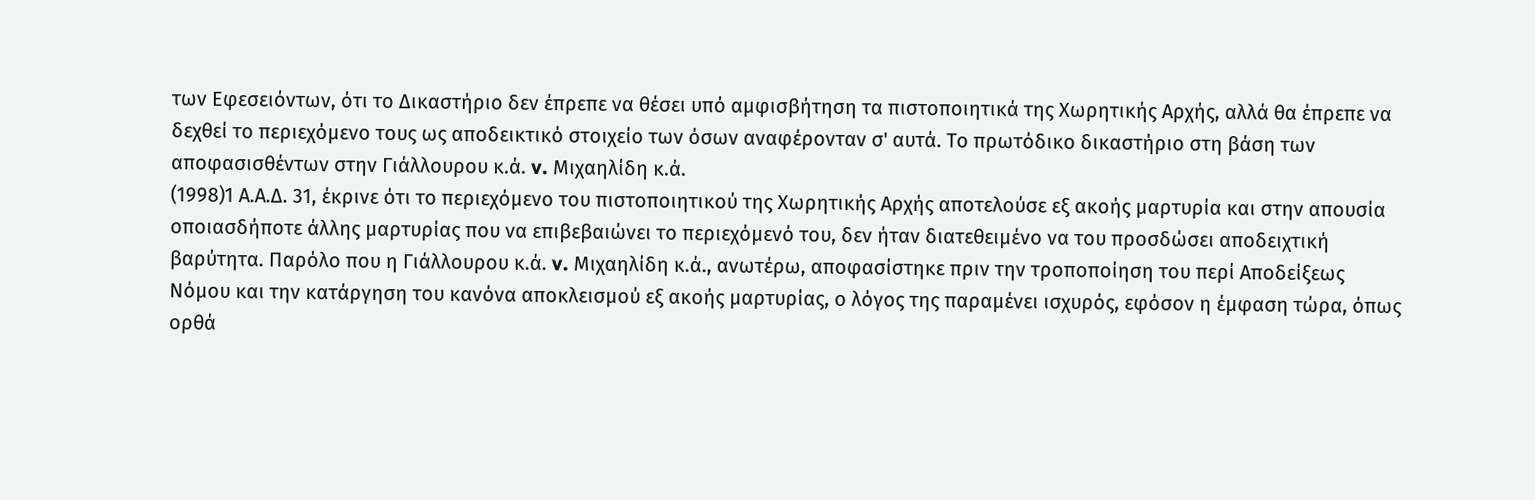των Εφεσειόντων, ότι το Δικαστήριο δεν έπρεπε να θέσει υπό αμφισβήτηση τα πιστοποιητικά της Χωρητικής Αρχής, αλλά θα έπρεπε να δεχθεί το περιεχόμενο τους ως αποδεικτικό στοιχείο των όσων αναφέρονταν σ' αυτά. Το πρωτόδικο δικαστήριο στη βάση των αποφασισθέντων στην Γιάλλουρου κ.ά. v. Μιχαηλίδη κ.ά.
(1998)1 Α.Α.Δ. 31, έκρινε ότι το περιεχόμενο του πιστοποιητικού της Χωρητικής Αρχής αποτελούσε εξ ακοής μαρτυρία και στην απουσία οποιασδήποτε άλλης μαρτυρίας που να επιβεβαιώνει το περιεχόμενό του, δεν ήταν διατεθειμένο να του προσδώσει αποδειχτική βαρύτητα. Παρόλο που η Γιάλλουρου κ.ά. v. Μιχαηλίδη κ.ά., ανωτέρω, αποφασίστηκε πριν την τροποποίηση του περί Αποδείξεως Νόμου και την κατάργηση του κανόνα αποκλεισμού εξ ακοής μαρτυρίας, ο λόγος της παραμένει ισχυρός, εφόσον η έμφαση τώρα, όπως ορθά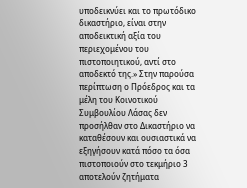υποδεικνύει και το πρωτόδικο δικαστήριο, είναι στην αποδεικτική αξία του περιεχομένου του πιστοποιητικού, αντί στο αποδεκτό της.» Στην παρούσα περίπτωση ο Πρόεδρος και τα μέλη του Κοινοτικού Συμβουλίου Λάσας δεν προσήλθαν στο Δικαστήριο να καταθέσουν και ουσιαστικά να εξηγήσουν κατά πόσο τα όσα πιστοποιούν στο τεκμήριο 3 αποτελούν ζητήματα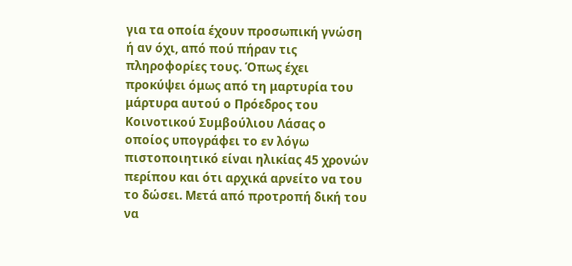για τα οποία έχουν προσωπική γνώση ή αν όχι, από πού πήραν τις πληροφορίες τους. Όπως έχει προκύψει όμως από τη μαρτυρία του μάρτυρα αυτού ο Πρόεδρος του Κοινοτικού Συμβούλιου Λάσας ο οποίος υπογράφει το εν λόγω πιστοποιητικό είναι ηλικίας 45 χρονών περίπου και ότι αρχικά αρνείτο να του το δώσει. Μετά από προτροπή δική του να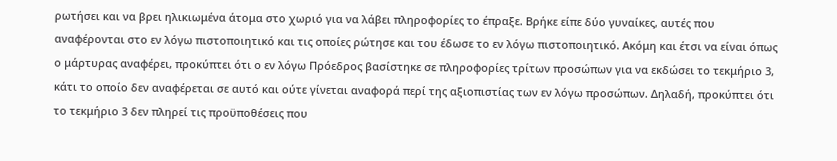ρωτήσει και να βρει ηλικιωμένα άτομα στο χωριό για να λάβει πληροφορίες το έπραξε. Βρήκε είπε δύο γυναίκες, αυτές που αναφέρονται στο εν λόγω πιστοποιητικό και τις οποίες ρώτησε και του έδωσε το εν λόγω πιστοποιητικό. Ακόμη και έτσι να είναι όπως ο μάρτυρας αναφέρει, προκύπτει ότι ο εν λόγω Πρόεδρος βασίστηκε σε πληροφορίες τρίτων προσώπων για να εκδώσει το τεκμήριο 3, κάτι το οποίο δεν αναφέρεται σε αυτό και ούτε γίνεται αναφορά περί της αξιοπιστίας των εν λόγω προσώπων. Δηλαδή, προκύπτει ότι το τεκμήριο 3 δεν πληρεί τις προϋποθέσεις που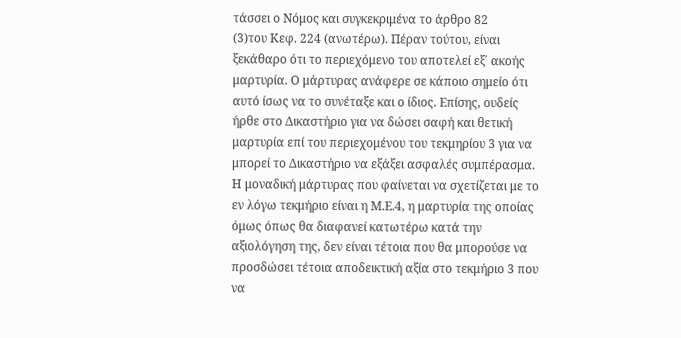τάσσει ο Νόμος και συγκεκριμένα το άρθρο 82
(3)του Κεφ. 224 (ανωτέρω). Πέραν τούτου, είναι ξεκάθαρο ότι το περιεχόμενο του αποτελεί εξ΄ ακοής μαρτυρία. Ο μάρτυρας ανάφερε σε κάποιο σημείο ότι αυτό ίσως να το συνέταξε και ο ίδιος. Επίσης, ουδείς ήρθε στο Δικαστήριο για να δώσει σαφή και θετική μαρτυρία επί του περιεχομένου του τεκμηρίου 3 για να μπορεί το Δικαστήριο να εξάξει ασφαλές συμπέρασμα. Η μοναδική μάρτυρας που φαίνεται να σχετίζεται με το εν λόγω τεκμήριο είναι η Μ.Ε.4, η μαρτυρία της οποίας όμως όπως θα διαφανεί κατωτέρω κατά την αξιολόγηση της, δεν είναι τέτοια που θα μπορούσε να προσδώσει τέτοια αποδεικτική αξία στο τεκμήριο 3 που να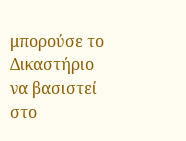μπορούσε το Δικαστήριο να βασιστεί στο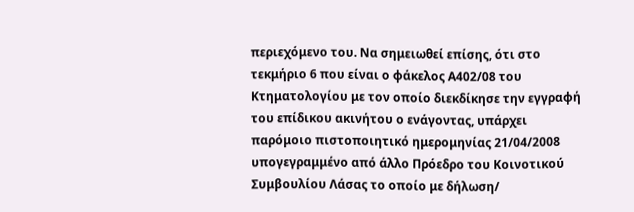περιεχόμενο του. Να σημειωθεί επίσης, ότι στο τεκμήριο 6 που είναι ο φάκελος Α402/08 του Κτηματολογίου με τον οποίο διεκδίκησε την εγγραφή του επίδικου ακινήτου ο ενάγοντας, υπάρχει παρόμοιο πιστοποιητικό ημερομηνίας 21/04/2008 υπογεγραμμένο από άλλο Πρόεδρο του Κοινοτικού Συμβουλίου Λάσας το οποίο με δήλωση/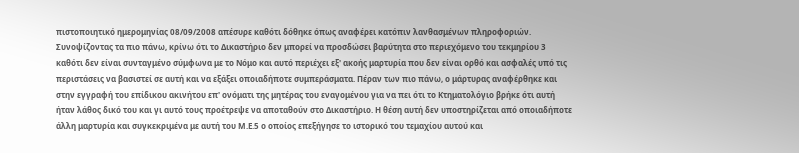πιστοποιητικό ημερομηνίας 08/09/2008 απέσυρε καθότι δόθηκε όπως αναφέρει κατόπιν λανθασμένων πληροφοριών. Συνοψίζοντας τα πιο πάνω, κρίνω ότι το Δικαστήριο δεν μπορεί να προσδώσει βαρύτητα στο περιεχόμενο του τεκμηρίου 3 καθότι δεν είναι συνταγμένο σύμφωνα με το Νόμο και αυτό περιέχει εξ' ακοής μαρτυρία που δεν είναι ορθό και ασφαλές υπό τις περιστάσεις να βασιστεί σε αυτή και να εξάξει οποιαδήποτε συμπεράσματα. Πέραν των πιο πάνω, ο μάρτυρας αναφέρθηκε και στην εγγραφή του επίδικου ακινήτου επ' ονόματι της μητέρας του εναγομένου για να πει ότι το Κτηματολόγιο βρήκε ότι αυτή ήταν λάθος δικό του και γι αυτό τους προέτρεψε να αποταθούν στο Δικαστήριο. Η θέση αυτή δεν υποστηρίζεται από οποιαδήποτε άλλη μαρτυρία και συγκεκριμένα με αυτή του Μ.Ε.5 ο οποίος επεξήγησε το ιστορικό του τεμαχίου αυτού και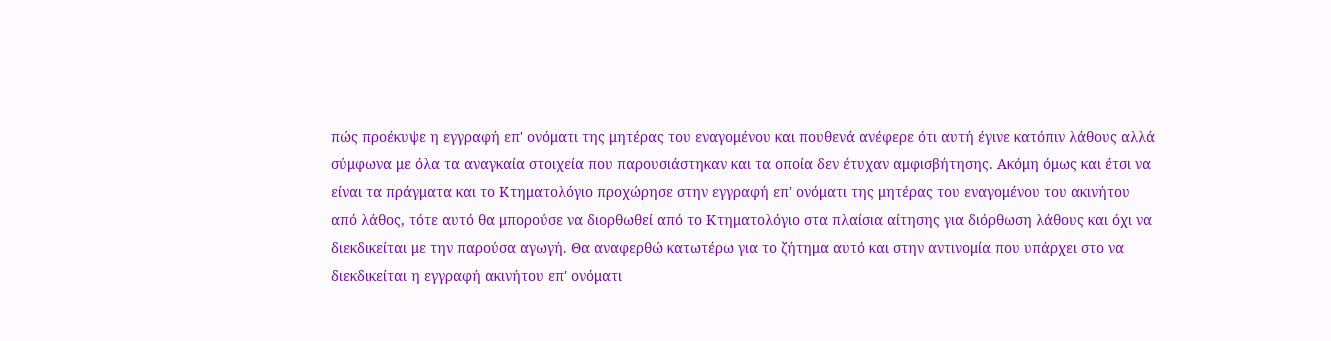πώς προέκυψε η εγγραφή επ' ονόματι της μητέρας του εναγομένου και πουθενά ανέφερε ότι αυτή έγινε κατόπιν λάθους αλλά σύμφωνα με όλα τα αναγκαία στοιχεία που παρουσιάστηκαν και τα οποία δεν έτυχαν αμφισβήτησης. Ακόμη όμως και έτσι να είναι τα πράγματα και το Κτηματολόγιο προχώρησε στην εγγραφή επ' ονόματι της μητέρας του εναγομένου του ακινήτου από λάθος, τότε αυτό θα μπορούσε να διορθωθεί από το Κτηματολόγιο στα πλαίσια αίτησης για διόρθωση λάθους και όχι να διεκδικείται με την παρούσα αγωγή. Θα αναφερθώ κατωτέρω για το ζήτημα αυτό και στην αντινομία που υπάρχει στο να διεκδικείται η εγγραφή ακινήτου επ' ονόματι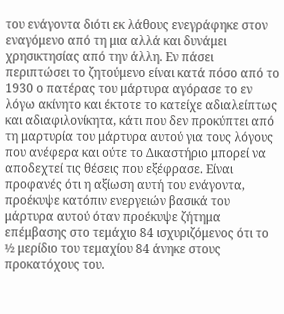του ενάγοντα διότι εκ λάθους ενεγράφηκε στον εναγόμενο από τη μια αλλά και δυνάμει χρησικτησίας από την άλλη. Εν πάσει περιπτώσει το ζητούμενο είναι κατά πόσο από το 1930 ο πατέρας του μάρτυρα αγόρασε το εν λόγω ακίνητο και έκτοτε το κατείχε αδιαλείπτως και αδιαφιλονίκητα, κάτι που δεν προκύπτει από τη μαρτυρία του μάρτυρα αυτού για τους λόγους που ανέφερα και ούτε το Δικαστήριο μπορεί να αποδεχτεί τις θέσεις που εξέφρασε. Είναι προφανές ότι η αξίωση αυτή του ενάγοντα, προέκυψε κατόπιν ενεργειών βασικά του μάρτυρα αυτού όταν προέκυψε ζήτημα επέμβασης στο τεμάχιο 84 ισχυριζόμενος ότι το ½ μερίδιο του τεμαχίου 84 άνηκε στους προκατόχους του.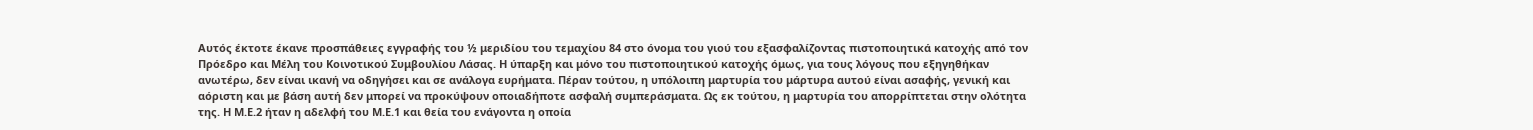Αυτός έκτοτε έκανε προσπάθειες εγγραφής του ½ μεριδίου του τεμαχίου 84 στο όνομα του γιού του εξασφαλίζοντας πιστοποιητικά κατοχής από τον Πρόεδρο και Μέλη του Κοινοτικού Συμβουλίου Λάσας. Η ύπαρξη και μόνο του πιστοποιητικού κατοχής όμως, για τους λόγους που εξηγηθήκαν ανωτέρω, δεν είναι ικανή να οδηγήσει και σε ανάλογα ευρήματα. Πέραν τούτου, η υπόλοιπη μαρτυρία του μάρτυρα αυτού είναι ασαφής, γενική και αόριστη και με βάση αυτή δεν μπορεί να προκύψουν οποιαδήποτε ασφαλή συμπεράσματα. Ως εκ τούτου, η μαρτυρία του απορρίπτεται στην ολότητα της. Η Μ.Ε.2 ήταν η αδελφή του Μ.Ε.1 και θεία του ενάγοντα η οποία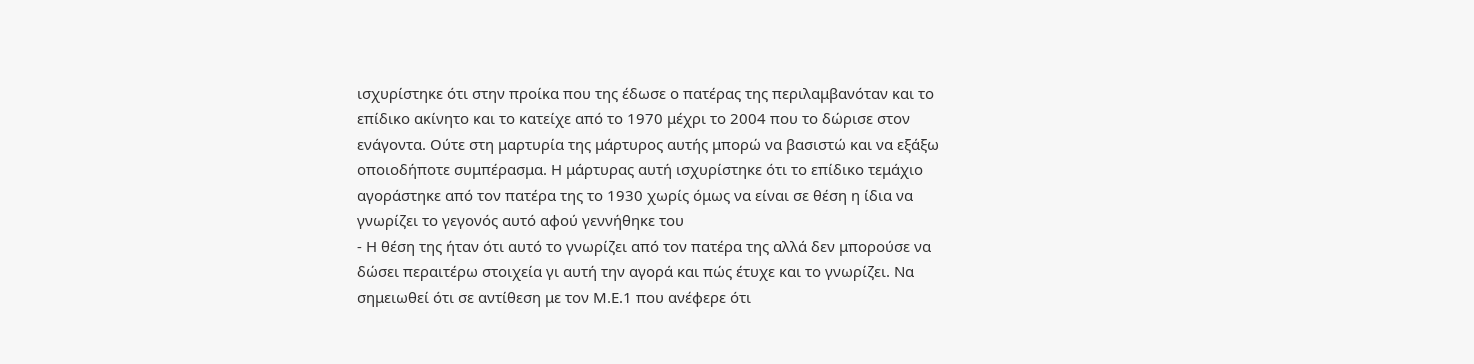ισχυρίστηκε ότι στην προίκα που της έδωσε ο πατέρας της περιλαμβανόταν και το επίδικο ακίνητο και το κατείχε από το 1970 μέχρι το 2004 που το δώρισε στον ενάγοντα. Ούτε στη μαρτυρία της μάρτυρος αυτής μπορώ να βασιστώ και να εξάξω οποιοδήποτε συμπέρασμα. Η μάρτυρας αυτή ισχυρίστηκε ότι το επίδικο τεμάχιο αγοράστηκε από τον πατέρα της το 1930 χωρίς όμως να είναι σε θέση η ίδια να γνωρίζει το γεγονός αυτό αφού γεννήθηκε του
- Η θέση της ήταν ότι αυτό το γνωρίζει από τον πατέρα της αλλά δεν μπορούσε να δώσει περαιτέρω στοιχεία γι αυτή την αγορά και πώς έτυχε και το γνωρίζει. Να σημειωθεί ότι σε αντίθεση με τον Μ.Ε.1 που ανέφερε ότι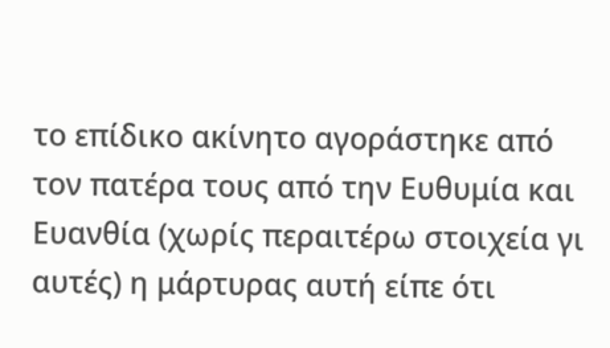το επίδικο ακίνητο αγοράστηκε από τον πατέρα τους από την Ευθυμία και Ευανθία (χωρίς περαιτέρω στοιχεία γι αυτές) η μάρτυρας αυτή είπε ότι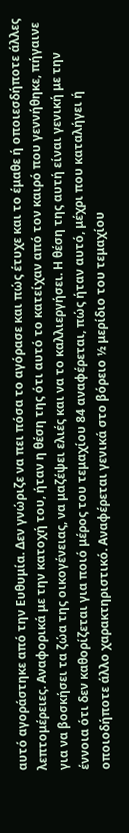αυτό αγοράστηκε από την Ευθυμία. Δεν γνώριζε να πει πόσα το αγόρασε και πώς έτυχε και το έμαθε ή οποιεσδήποτε άλλες λεπτομέρειες. Αναφορικά με την κατοχή του, ήταν η θέση της ότι αυτό το κατείχαν από τον καιρό που γεννήθηκε, πήγαινε για να βοσκήσει τα ζώα της οικογένειας, να μαζέψει ελιές και να το καλλιεργήσει. Η θέση της αυτή είναι γενική με την έννοια ότι δεν καθορίζεται για ποιό μέρος του τεμαχίου 84 αναφέρεται, πώς ήταν αυτό, μέχρι που καταλήγει ή οποιοδήποτε άλλο χαρακτηριστικό. Αναφέρεται γενικά στο βόρειο ½ μερίδιο του τεμαχίου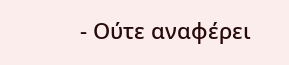- Ούτε αναφέρει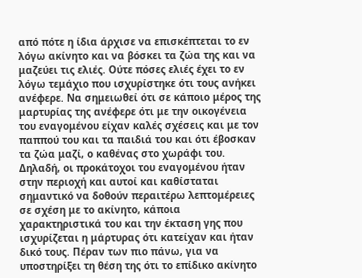από πότε η ίδια άρχισε να επισκέπτεται το εν λόγω ακίνητο και να βόσκει τα ζώα της και να μαζεύει τις ελιές. Ούτε πόσες ελιές έχει το εν λόγω τεμάχιο που ισχυρίστηκε ότι τους ανήκει ανέφερε. Να σημειωθεί ότι σε κάποιο μέρος της μαρτυρίας της ανέφερε ότι με την οικογένεια του εναγομένου είχαν καλές σχέσεις και με τον παππού του και τα παιδιά του και ότι έβοσκαν τα ζώα μαζί, ο καθένας στο χωράφι του. Δηλαδή, οι προκάτοχοι του εναγομένου ήταν στην περιοχή και αυτοί και καθίσταται σημαντικό να δοθούν περαιτέρω λεπτομέρειες σε σχέση με το ακίνητο, κάποια χαρακτηριστικά του και την έκταση γης που ισχυρίζεται η μάρτυρας ότι κατείχαν και ήταν δικό τους. Πέραν των πιο πάνω, για να υποστηρίξει τη θέση της ότι το επίδικο ακίνητο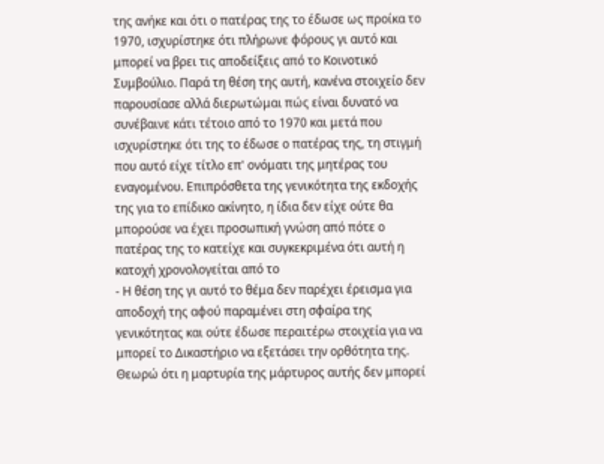της ανήκε και ότι ο πατέρας της το έδωσε ως προίκα το 1970, ισχυρίστηκε ότι πλήρωνε φόρους γι αυτό και μπορεί να βρει τις αποδείξεις από το Κοινοτικό Συμβούλιο. Παρά τη θέση της αυτή, κανένα στοιχείο δεν παρουσίασε αλλά διερωτώμαι πώς είναι δυνατό να συνέβαινε κάτι τέτοιο από το 1970 και μετά που ισχυρίστηκε ότι της το έδωσε ο πατέρας της, τη στιγμή που αυτό είχε τίτλο επ' ονόματι της μητέρας του εναγομένου. Επιπρόσθετα της γενικότητα της εκδοχής της για το επίδικο ακίνητο, η ίδια δεν είχε ούτε θα μπορούσε να έχει προσωπική γνώση από πότε ο πατέρας της το κατείχε και συγκεκριμένα ότι αυτή η κατοχή χρονολογείται από το
- Η θέση της γι αυτό το θέμα δεν παρέχει έρεισμα για αποδοχή της αφού παραμένει στη σφαίρα της γενικότητας και ούτε έδωσε περαιτέρω στοιχεία για να μπορεί το Δικαστήριο να εξετάσει την ορθότητα της. Θεωρώ ότι η μαρτυρία της μάρτυρος αυτής δεν μπορεί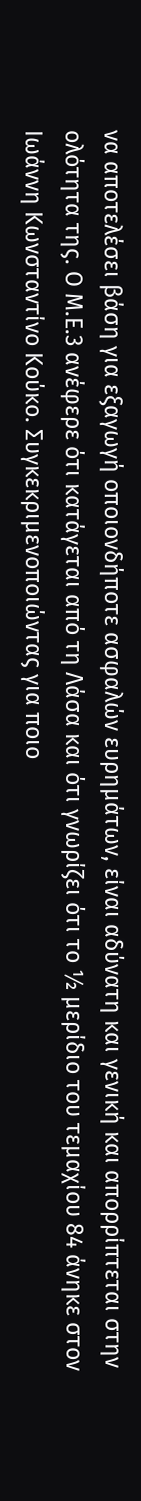να αποτελέσει βάση για εξαγωγή οποιονδήποτε ασφαλών ευρημάτων, είναι αδύνατη και γενική και απορρίπτεται στην ολότητα της. Ο Μ.Ε.3 ανέφερε ότι κατάγεται από τη Λάσα και ότι γνωρίζει ότι το ½ μερίδιο του τεμαχίου 84 άνηκε στον Ιωάννη Κωνσταντίνο Κούκο. Συγκεκριμενοποιώντας για ποιο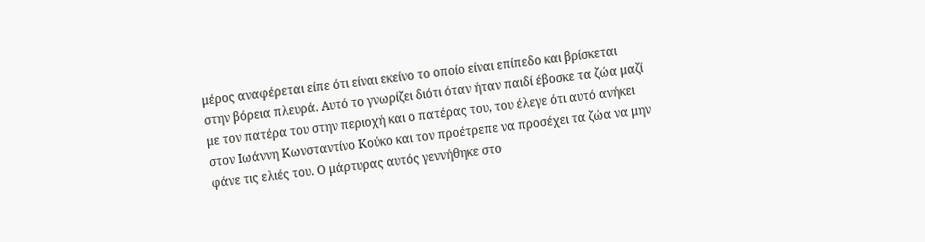μέρος αναφέρεται είπε ότι είναι εκείνο το οποίο είναι επίπεδο και βρίσκεται στην βόρεια πλευρά. Αυτό το γνωρίζει διότι όταν ήταν παιδί έβοσκε τα ζώα μαζί με τον πατέρα του στην περιοχή και ο πατέρας του, του έλεγε ότι αυτό ανήκει στον Ιωάννη Κωνσταντίνο Κούκο και τον προέτρεπε να προσέχει τα ζώα να μην φάνε τις ελιές του. Ο μάρτυρας αυτός γεννήθηκε στο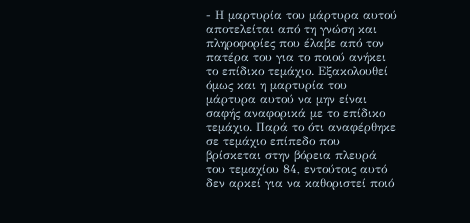- Η μαρτυρία του μάρτυρα αυτού αποτελείται από τη γνώση και πληροφορίες που έλαβε από τον πατέρα του για το ποιού ανήκει το επίδικο τεμάχιο. Εξακολουθεί όμως και η μαρτυρία του μάρτυρα αυτού να μην είναι σαφής αναφορικά με το επίδικο τεμάχιο. Παρά το ότι αναφέρθηκε σε τεμάχιο επίπεδο που βρίσκεται στην βόρεια πλευρά του τεμαχίου 84, εντούτοις αυτό δεν αρκεί για να καθοριστεί ποιό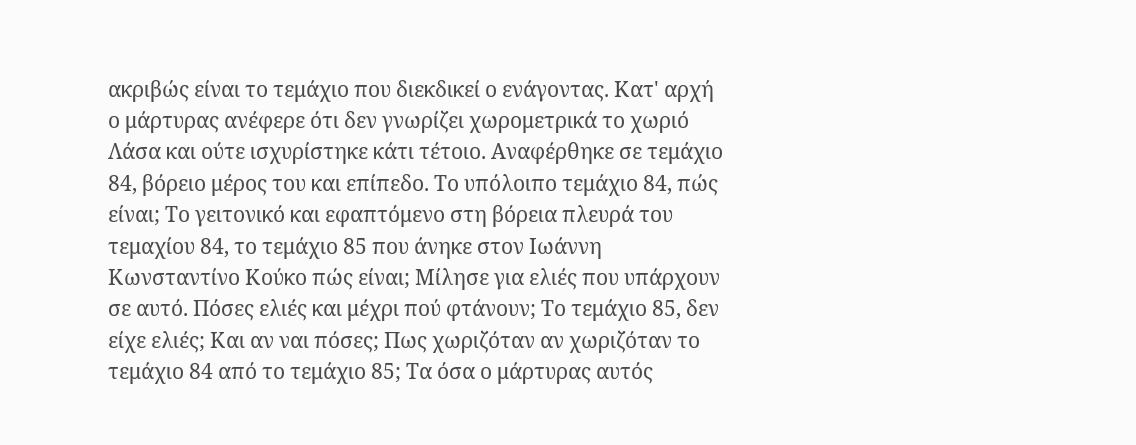ακριβώς είναι το τεμάχιο που διεκδικεί ο ενάγοντας. Κατ' αρχή ο μάρτυρας ανέφερε ότι δεν γνωρίζει χωρομετρικά το χωριό Λάσα και ούτε ισχυρίστηκε κάτι τέτοιο. Αναφέρθηκε σε τεμάχιο 84, βόρειο μέρος του και επίπεδο. Το υπόλοιπο τεμάχιο 84, πώς είναι; Το γειτονικό και εφαπτόμενο στη βόρεια πλευρά του τεμαχίου 84, το τεμάχιο 85 που άνηκε στον Ιωάννη Κωνσταντίνο Κούκο πώς είναι; Μίλησε για ελιές που υπάρχουν σε αυτό. Πόσες ελιές και μέχρι πού φτάνουν; Το τεμάχιο 85, δεν είχε ελιές; Και αν ναι πόσες; Πως χωριζόταν αν χωριζόταν το τεμάχιο 84 από το τεμάχιο 85; Τα όσα ο μάρτυρας αυτός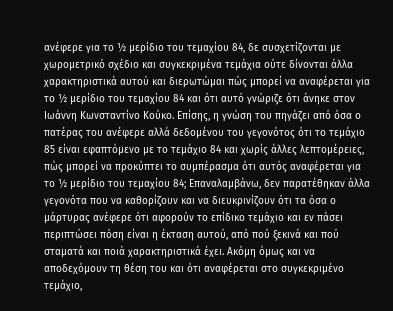ανέφερε για το ½ μερίδιο του τεμαχίου 84, δε συσχετίζονται με χωρομετρικό σχέδιο και συγκεκριμένα τεμάχια ούτε δίνονται άλλα χαρακτηριστικά αυτού και διερωτώμαι πώς μπορεί να αναφέρεται για το ½ μερίδιο του τεμαχίου 84 και ότι αυτό γνώριζε ότι άνηκε στον Ιωάννη Κωνσταντίνο Κούκο. Επίσης, η γνώση του πηγάζει από όσα ο πατέρας του ανέφερε αλλά δεδομένου του γεγονότος ότι το τεμάχιο 85 είναι εφαπτόμενο με το τεμάχιο 84 και χωρίς άλλες λεπτομέρειες, πώς μπορεί να προκύπτει το συμπέρασμα ότι αυτός αναφέρεται για το ½ μερίδιο του τεμαχίου 84; Επαναλαμβάνω, δεν παρατέθηκαν άλλα γεγονότα που να καθορίζουν και να διευκρινίζουν ότι τα όσα ο μάρτυρας ανέφερε ότι αφορούν το επίδικο τεμάχιο και εν πάσει περιπτώσει πόση είναι η έκταση αυτού, από πού ξεκινά και πού σταματά και ποιά χαρακτηριστικά έχει. Ακόμη όμως και να αποδεχόμουν τη θέση του και ότι αναφέρεται στο συγκεκριμένο τεμάχιο,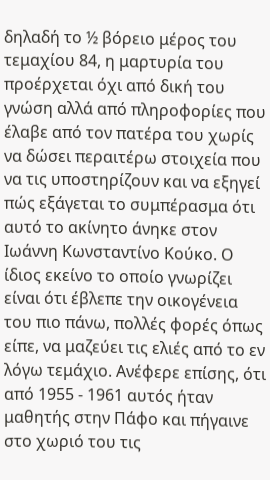δηλαδή το ½ βόρειο μέρος του τεμαχίου 84, η μαρτυρία του προέρχεται όχι από δική του γνώση αλλά από πληροφορίες που έλαβε από τον πατέρα του χωρίς να δώσει περαιτέρω στοιχεία που να τις υποστηρίζουν και να εξηγεί πώς εξάγεται το συμπέρασμα ότι αυτό το ακίνητο άνηκε στον Ιωάννη Κωνσταντίνο Κούκο. Ο ίδιος εκείνο το οποίο γνωρίζει είναι ότι έβλεπε την οικογένεια του πιο πάνω, πολλές φορές όπως είπε, να μαζεύει τις ελιές από το εν λόγω τεμάχιο. Ανέφερε επίσης, ότι από 1955 - 1961 αυτός ήταν μαθητής στην Πάφο και πήγαινε στο χωριό του τις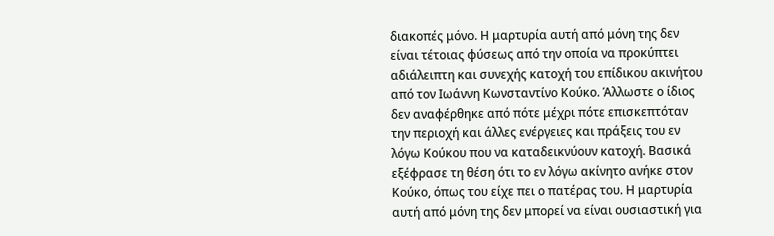διακοπές μόνο. Η μαρτυρία αυτή από μόνη της δεν είναι τέτοιας φύσεως από την οποία να προκύπτει αδιάλειπτη και συνεχής κατοχή του επίδικου ακινήτου από τον Ιωάννη Κωνσταντίνο Κούκο. Άλλωστε ο ίδιος δεν αναφέρθηκε από πότε μέχρι πότε επισκεπτόταν την περιοχή και άλλες ενέργειες και πράξεις του εν λόγω Κούκου που να καταδεικνύουν κατοχή. Βασικά εξέφρασε τη θέση ότι το εν λόγω ακίνητο ανήκε στον Κούκο, όπως του είχε πει ο πατέρας του. Η μαρτυρία αυτή από μόνη της δεν μπορεί να είναι ουσιαστική για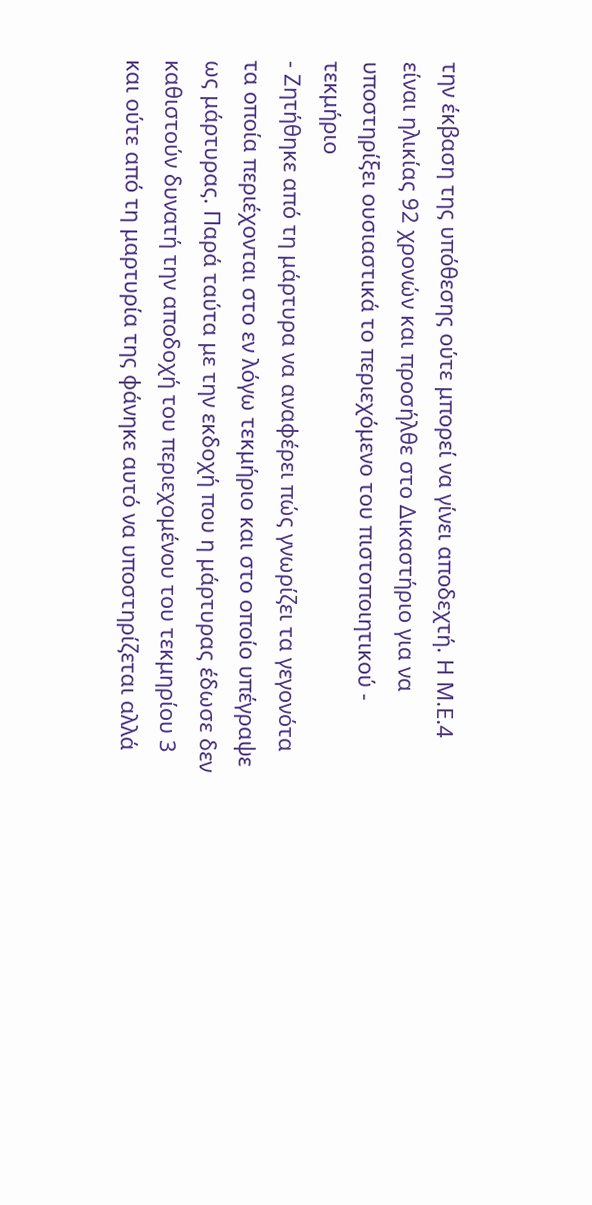την έκβαση της υπόθεσης ούτε μπορεί να γίνει αποδεχτή. Η Μ.Ε.4 είναι ηλικίας 92 χρονών και προσήλθε στο Δικαστήριο για να υποστηρίξει ουσιαστικά το περιεχόμενο του πιστοποιητικού - τεκμήριο
- Ζητήθηκε από τη μάρτυρα να αναφέρει πώς γνωρίζει τα γεγονότα τα οποία περιέχονται στο εν λόγω τεκμήριο και στο οποίο υπέγραψε ως μάρτυρας. Παρά ταύτα με την εκδοχή που η μάρτυρας έδωσε δεν καθιστούν δυνατή την αποδοχή του περιεχομένου του τεκμηρίου 3 και ούτε από τη μαρτυρία της φάνηκε αυτό να υποστηρίζεται αλλά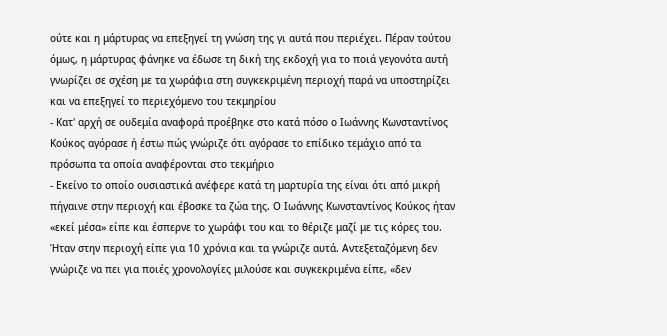ούτε και η μάρτυρας να επεξηγεί τη γνώση της γι αυτά που περιέχει. Πέραν τούτου όμως, η μάρτυρας φάνηκε να έδωσε τη δική της εκδοχή για το ποιά γεγονότα αυτή γνωρίζει σε σχέση με τα χωράφια στη συγκεκριμένη περιοχή παρά να υποστηρίζει και να επεξηγεί το περιεχόμενο του τεκμηρίου
- Κατ' αρχή σε ουδεμία αναφορά προέβηκε στο κατά πόσο ο Ιωάννης Κωνσταντίνος Κούκος αγόρασε ή έστω πώς γνώριζε ότι αγόρασε το επίδικο τεμάχιο από τα πρόσωπα τα οποία αναφέρονται στο τεκμήριο
- Εκείνο το οποίο ουσιαστικά ανέφερε κατά τη μαρτυρία της είναι ότι από μικρή πήγαινε στην περιοχή και έβοσκε τα ζώα της. Ο Ιωάννης Κωνσταντίνος Κούκος ήταν «εκεί μέσα» είπε και έσπερνε το χωράφι του και το θέριζε μαζί με τις κόρες του. Ήταν στην περιοχή είπε για 10 χρόνια και τα γνώριζε αυτά. Αντεξεταζόμενη δεν γνώριζε να πει για ποιές χρονολογίες μιλούσε και συγκεκριμένα είπε, «δεν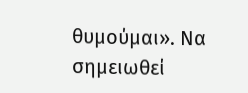θυμούμαι». Να σημειωθεί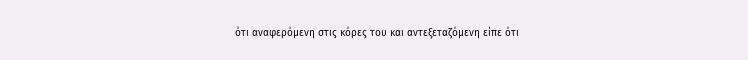ότι αναφερόμενη στις κόρες του και αντεξεταζόμενη είπε ότι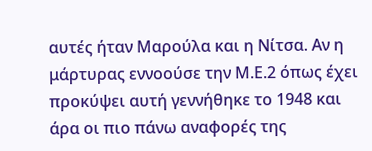αυτές ήταν Μαρούλα και η Νίτσα. Αν η μάρτυρας εννοούσε την Μ.Ε.2 όπως έχει προκύψει αυτή γεννήθηκε το 1948 και άρα οι πιο πάνω αναφορές της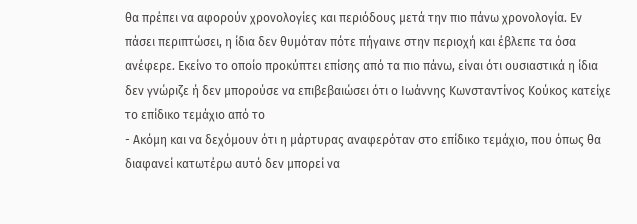θα πρέπει να αφορούν χρονολογίες και περιόδους μετά την πιο πάνω χρονολογία. Εν πάσει περιπτώσει, η ίδια δεν θυμόταν πότε πήγαινε στην περιοχή και έβλεπε τα όσα ανέφερε. Εκείνο το οποίο προκύπτει επίσης από τα πιο πάνω, είναι ότι ουσιαστικά η ίδια δεν γνώριζε ή δεν μπορούσε να επιβεβαιώσει ότι ο Ιωάννης Κωνσταντίνος Κούκος κατείχε το επίδικο τεμάχιο από το
- Ακόμη και να δεχόμουν ότι η μάρτυρας αναφερόταν στο επίδικο τεμάχιο, που όπως θα διαφανεί κατωτέρω αυτό δεν μπορεί να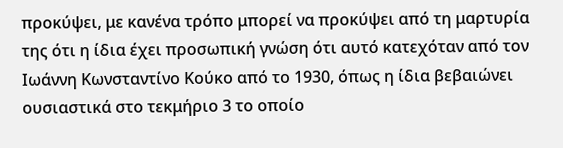προκύψει, με κανένα τρόπο μπορεί να προκύψει από τη μαρτυρία της ότι η ίδια έχει προσωπική γνώση ότι αυτό κατεχόταν από τον Ιωάννη Κωνσταντίνο Κούκο από το 1930, όπως η ίδια βεβαιώνει ουσιαστικά στο τεκμήριο 3 το οποίο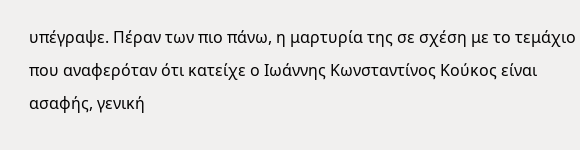υπέγραψε. Πέραν των πιο πάνω, η μαρτυρία της σε σχέση με το τεμάχιο που αναφερόταν ότι κατείχε ο Ιωάννης Κωνσταντίνος Κούκος είναι ασαφής, γενική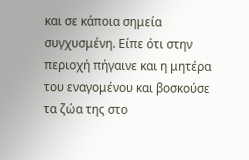και σε κάποια σημεία συγχυσμένη. Είπε ότι στην περιοχή πήγαινε και η μητέρα του εναγομένου και βοσκούσε τα ζώα της στο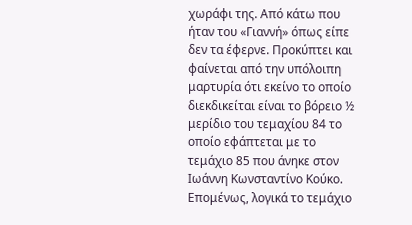χωράφι της. Από κάτω που ήταν του «Γιαννή» όπως είπε δεν τα έφερνε. Προκύπτει και φαίνεται από την υπόλοιπη μαρτυρία ότι εκείνο το οποίο διεκδικείται είναι το βόρειο ½ μερίδιο του τεμαχίου 84 το οποίο εφάπτεται με το τεμάχιο 85 που άνηκε στον Ιωάννη Κωνσταντίνο Κούκο. Επομένως, λογικά το τεμάχιο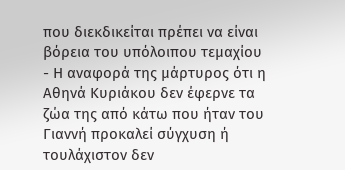που διεκδικείται πρέπει να είναι βόρεια του υπόλοιπου τεμαχίου
- Η αναφορά της μάρτυρος ότι η Αθηνά Κυριάκου δεν έφερνε τα ζώα της από κάτω που ήταν του Γιαννή προκαλεί σύγχυση ή τουλάχιστον δεν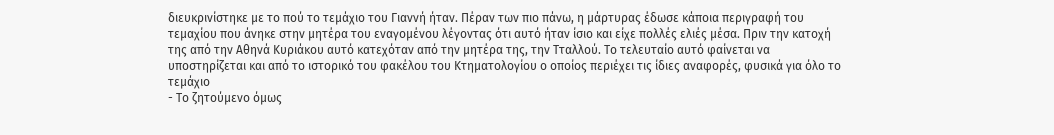διευκρινίστηκε με το πού το τεμάχιο του Γιαννή ήταν. Πέραν των πιο πάνω, η μάρτυρας έδωσε κάποια περιγραφή του τεμαχίου που άνηκε στην μητέρα του εναγομένου λέγοντας ότι αυτό ήταν ίσιο και είχε πολλές ελιές μέσα. Πριν την κατοχή της από την Αθηνά Κυριάκου αυτό κατεχόταν από την μητέρα της, την Τταλλού. Το τελευταίο αυτό φαίνεται να υποστηρίζεται και από το ιστορικό του φακέλου του Κτηματολογίου ο οποίος περιέχει τις ίδιες αναφορές, φυσικά για όλο το τεμάχιο
- Το ζητούμενο όμως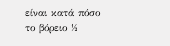είναι κατά πόσο το βόρειο ½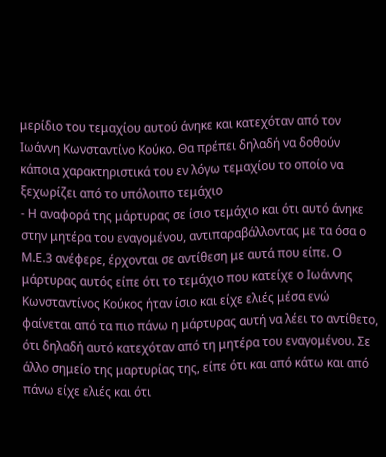μερίδιο του τεμαχίου αυτού άνηκε και κατεχόταν από τον Ιωάννη Κωνσταντίνο Κούκο. Θα πρέπει δηλαδή να δοθούν κάποια χαρακτηριστικά του εν λόγω τεμαχίου το οποίο να ξεχωρίζει από το υπόλοιπο τεμάχιο
- Η αναφορά της μάρτυρας σε ίσιο τεμάχιο και ότι αυτό άνηκε στην μητέρα του εναγομένου, αντιπαραβάλλοντας με τα όσα ο Μ.Ε.3 ανέφερε, έρχονται σε αντίθεση με αυτά που είπε. Ο μάρτυρας αυτός είπε ότι το τεμάχιο που κατείχε ο Ιωάννης Κωνσταντίνος Κούκος ήταν ίσιο και είχε ελιές μέσα ενώ φαίνεται από τα πιο πάνω η μάρτυρας αυτή να λέει το αντίθετο, ότι δηλαδή αυτό κατεχόταν από τη μητέρα του εναγομένου. Σε άλλο σημείο της μαρτυρίας της, είπε ότι και από κάτω και από πάνω είχε ελιές και ότι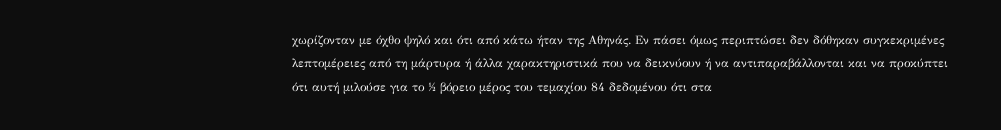χωρίζονταν με όχθο ψηλό και ότι από κάτω ήταν της Αθηνάς. Εν πάσει όμως περιπτώσει δεν δόθηκαν συγκεκριμένες λεπτομέρειες από τη μάρτυρα ή άλλα χαρακτηριστικά που να δεικνύουν ή να αντιπαραβάλλονται και να προκύπτει ότι αυτή μιλούσε για το ½ βόρειο μέρος του τεμαχίου 84 δεδομένου ότι στα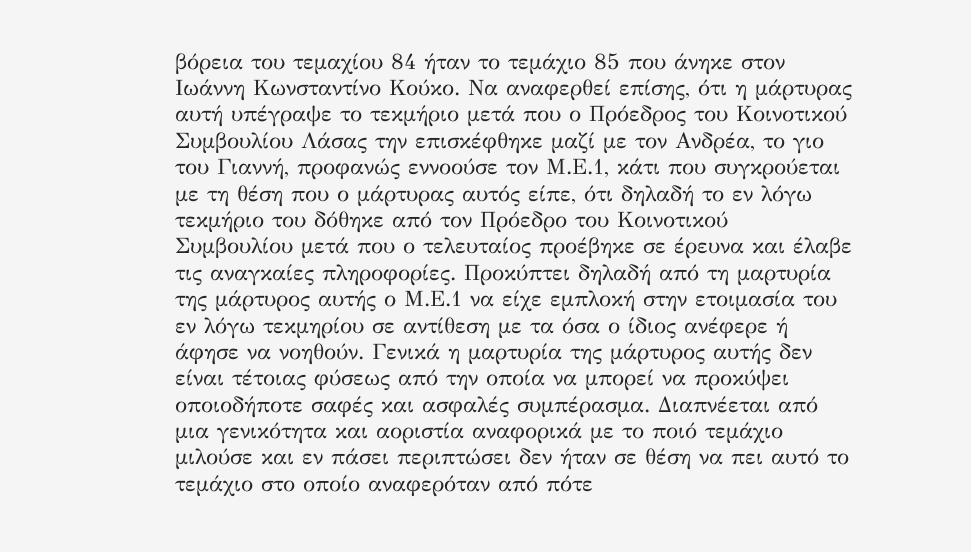βόρεια του τεμαχίου 84 ήταν το τεμάχιο 85 που άνηκε στον Ιωάννη Κωνσταντίνο Κούκο. Να αναφερθεί επίσης, ότι η μάρτυρας αυτή υπέγραψε το τεκμήριο μετά που ο Πρόεδρος του Κοινοτικού Συμβουλίου Λάσας την επισκέφθηκε μαζί με τον Ανδρέα, το γιο του Γιαννή, προφανώς εννοούσε τον Μ.Ε.1, κάτι που συγκρούεται με τη θέση που ο μάρτυρας αυτός είπε, ότι δηλαδή το εν λόγω τεκμήριο του δόθηκε από τον Πρόεδρο του Κοινοτικού Συμβουλίου μετά που ο τελευταίος προέβηκε σε έρευνα και έλαβε τις αναγκαίες πληροφορίες. Προκύπτει δηλαδή από τη μαρτυρία της μάρτυρος αυτής ο Μ.Ε.1 να είχε εμπλοκή στην ετοιμασία του εν λόγω τεκμηρίου σε αντίθεση με τα όσα ο ίδιος ανέφερε ή άφησε να νοηθούν. Γενικά η μαρτυρία της μάρτυρος αυτής δεν είναι τέτοιας φύσεως από την οποία να μπορεί να προκύψει οποιοδήποτε σαφές και ασφαλές συμπέρασμα. Διαπνέεται από μια γενικότητα και αοριστία αναφορικά με το ποιό τεμάχιο μιλούσε και εν πάσει περιπτώσει δεν ήταν σε θέση να πει αυτό το τεμάχιο στο οποίο αναφερόταν από πότε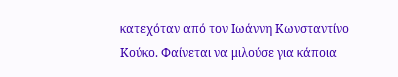κατεχόταν από τον Ιωάννη Κωνσταντίνο Κούκο. Φαίνεται να μιλούσε για κάποια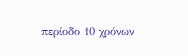περίοδο 10 χρόνων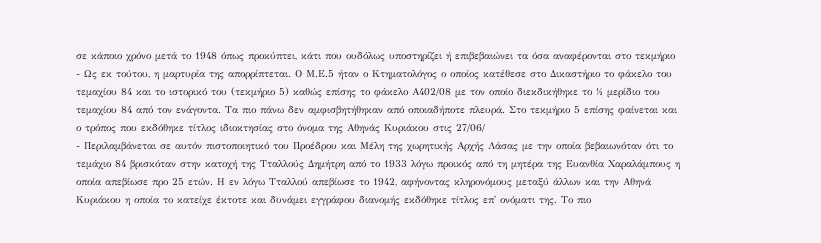σε κάποιο χρόνο μετά το 1948 όπως προκύπτει, κάτι που ουδόλως υποστηρίζει ή επιβεβαιώνει τα όσα αναφέρονται στο τεκμήριο
- Ως εκ τούτου, η μαρτυρία της απορρίπτεται. Ο Μ.Ε.5 ήταν ο Κτηματολόγος ο οποίος κατέθεσε στο Δικαστήριο το φάκελο του τεμαχίου 84 και το ιστορικό του (τεκμήριο 5) καθώς επίσης το φάκελο Α402/08 με τον οποίο διεκδικήθηκε το ½ μερίδιο του τεμαχίου 84 από τον ενάγοντα. Τα πιο πάνω δεν αμφισβητήθηκαν από οποιαδήποτε πλευρά. Στο τεκμήριο 5 επίσης φαίνεται και ο τρόπος που εκδόθηκε τίτλος ιδιοκτησίας στο όνομα της Αθηνάς Κυριάκου στις 27/06/
- Περιλαμβάνεται σε αυτόν πιστοποιητικό του Προέδρου και Μέλη της χωρητικής Αρχής Λάσας με την οποία βεβαιωνόταν ότι το τεμάχιο 84 βρισκόταν στην κατοχή της Τταλλούς Δημήτρη από το 1933 λόγω προικός από τη μητέρα της Ευανθία Χαραλάμπους η οποία απεβίωσε προ 25 ετών. Η εν λόγω Τταλλού απεβίωσε το 1942, αφήνοντας κληρονόμους μεταξύ άλλων και την Αθηνά Κυριάκου η οποία το κατείχε έκτοτε και δυνάμει εγγράφου διανομής εκδόθηκε τίτλος επ' ονόματι της. Το πιο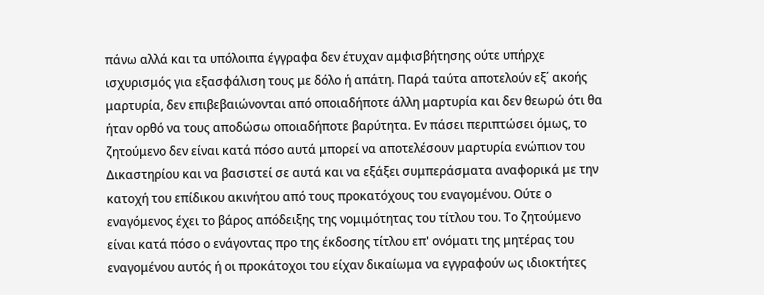πάνω αλλά και τα υπόλοιπα έγγραφα δεν έτυχαν αμφισβήτησης ούτε υπήρχε ισχυρισμός για εξασφάλιση τους με δόλο ή απάτη. Παρά ταύτα αποτελούν εξ΄ ακοής μαρτυρία, δεν επιβεβαιώνονται από οποιαδήποτε άλλη μαρτυρία και δεν θεωρώ ότι θα ήταν ορθό να τους αποδώσω οποιαδήποτε βαρύτητα. Εν πάσει περιπτώσει όμως, το ζητούμενο δεν είναι κατά πόσο αυτά μπορεί να αποτελέσουν μαρτυρία ενώπιον του Δικαστηρίου και να βασιστεί σε αυτά και να εξάξει συμπεράσματα αναφορικά με την κατοχή του επίδικου ακινήτου από τους προκατόχους του εναγομένου. Ούτε ο εναγόμενος έχει το βάρος απόδειξης της νομιμότητας του τίτλου του. Το ζητούμενο είναι κατά πόσο ο ενάγοντας προ της έκδοσης τίτλου επ' ονόματι της μητέρας του εναγομένου αυτός ή οι προκάτοχοι του είχαν δικαίωμα να εγγραφούν ως ιδιοκτήτες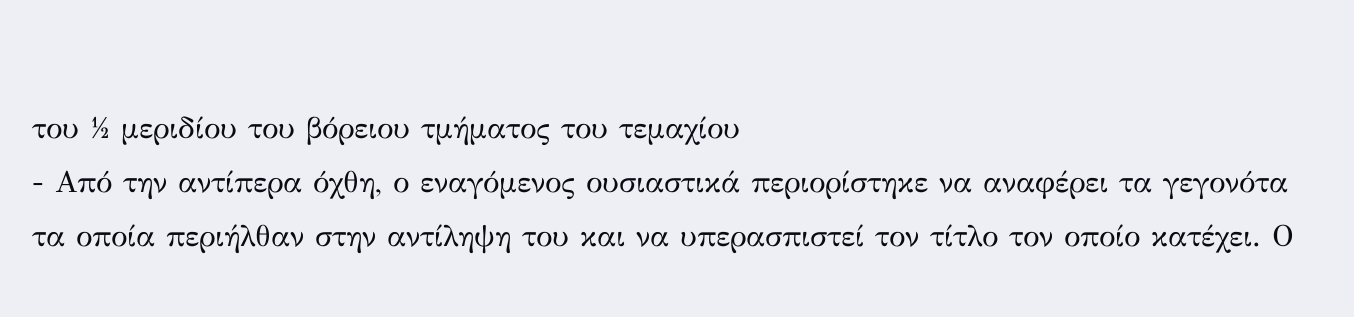του ½ μεριδίου του βόρειου τμήματος του τεμαχίου
- Από την αντίπερα όχθη, ο εναγόμενος ουσιαστικά περιορίστηκε να αναφέρει τα γεγονότα τα οποία περιήλθαν στην αντίληψη του και να υπερασπιστεί τον τίτλο τον οποίο κατέχει. Ο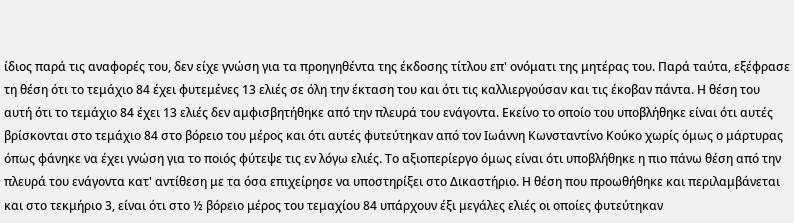ίδιος παρά τις αναφορές του, δεν είχε γνώση για τα προηγηθέντα της έκδοσης τίτλου επ' ονόματι της μητέρας του. Παρά ταύτα, εξέφρασε τη θέση ότι το τεμάχιο 84 έχει φυτεμένες 13 ελιές σε όλη την έκταση του και ότι τις καλλιεργούσαν και τις έκοβαν πάντα. Η θέση του αυτή ότι το τεμάχιο 84 έχει 13 ελιές δεν αμφισβητήθηκε από την πλευρά του ενάγοντα. Εκείνο το οποίο του υποβλήθηκε είναι ότι αυτές βρίσκονται στο τεμάχιο 84 στο βόρειο του μέρος και ότι αυτές φυτεύτηκαν από τον Ιωάννη Κωνσταντίνο Κούκο χωρίς όμως ο μάρτυρας όπως φάνηκε να έχει γνώση για το ποιός φύτεψε τις εν λόγω ελιές. Το αξιοπερίεργο όμως είναι ότι υποβλήθηκε η πιο πάνω θέση από την πλευρά του ενάγοντα κατ' αντίθεση με τα όσα επιχείρησε να υποστηρίξει στο Δικαστήριο. Η θέση που προωθήθηκε και περιλαμβάνεται και στο τεκμήριο 3, είναι ότι στο ½ βόρειο μέρος του τεμαχίου 84 υπάρχουν έξι μεγάλες ελιές οι οποίες φυτεύτηκαν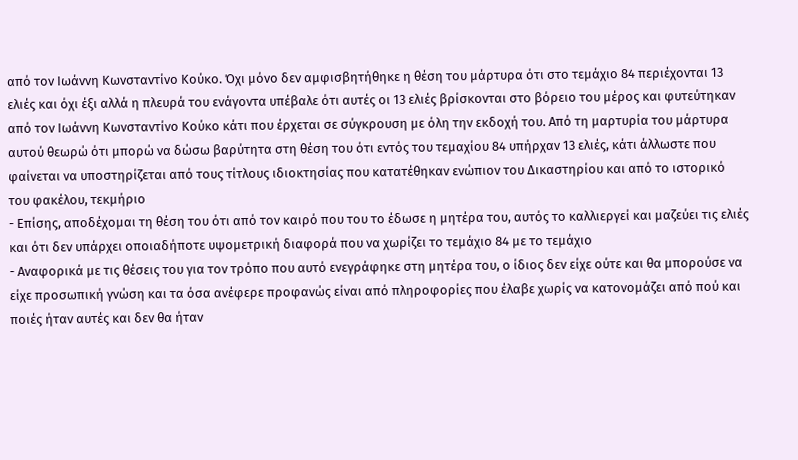από τον Ιωάννη Κωνσταντίνο Κούκο. Όχι μόνο δεν αμφισβητήθηκε η θέση του μάρτυρα ότι στο τεμάχιο 84 περιέχονται 13 ελιές και όχι έξι αλλά η πλευρά του ενάγοντα υπέβαλε ότι αυτές οι 13 ελιές βρίσκονται στο βόρειο του μέρος και φυτεύτηκαν από τον Ιωάννη Κωνσταντίνο Κούκο κάτι που έρχεται σε σύγκρουση με όλη την εκδοχή του. Από τη μαρτυρία του μάρτυρα αυτού θεωρώ ότι μπορώ να δώσω βαρύτητα στη θέση του ότι εντός του τεμαχίου 84 υπήρχαν 13 ελιές, κάτι άλλωστε που φαίνεται να υποστηρίζεται από τους τίτλους ιδιοκτησίας που κατατέθηκαν ενώπιον του Δικαστηρίου και από το ιστορικό του φακέλου, τεκμήριο
- Επίσης, αποδέχομαι τη θέση του ότι από τον καιρό που του το έδωσε η μητέρα του, αυτός το καλλιεργεί και μαζεύει τις ελιές και ότι δεν υπάρχει οποιαδήποτε υψομετρική διαφορά που να χωρίζει το τεμάχιο 84 με το τεμάχιο
- Αναφορικά με τις θέσεις του για τον τρόπο που αυτό ενεγράφηκε στη μητέρα του, ο ίδιος δεν είχε ούτε και θα μπορούσε να είχε προσωπική γνώση και τα όσα ανέφερε προφανώς είναι από πληροφορίες που έλαβε χωρίς να κατονομάζει από πού και ποιές ήταν αυτές και δεν θα ήταν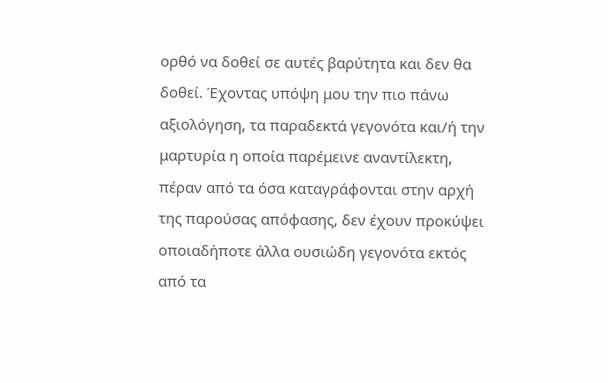ορθό να δοθεί σε αυτές βαρύτητα και δεν θα δοθεί. Έχοντας υπόψη μου την πιο πάνω αξιολόγηση, τα παραδεκτά γεγονότα και/ή την μαρτυρία η οποία παρέμεινε αναντίλεκτη, πέραν από τα όσα καταγράφονται στην αρχή της παρούσας απόφασης, δεν έχουν προκύψει οποιαδήποτε άλλα ουσιώδη γεγονότα εκτός από τα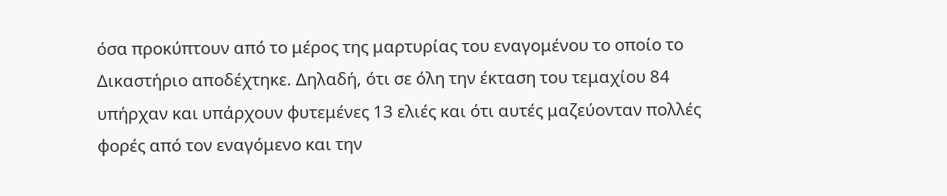όσα προκύπτουν από το μέρος της μαρτυρίας του εναγομένου το οποίο το Δικαστήριο αποδέχτηκε. Δηλαδή, ότι σε όλη την έκταση του τεμαχίου 84 υπήρχαν και υπάρχουν φυτεμένες 13 ελιές και ότι αυτές μαζεύονταν πολλές φορές από τον εναγόμενο και την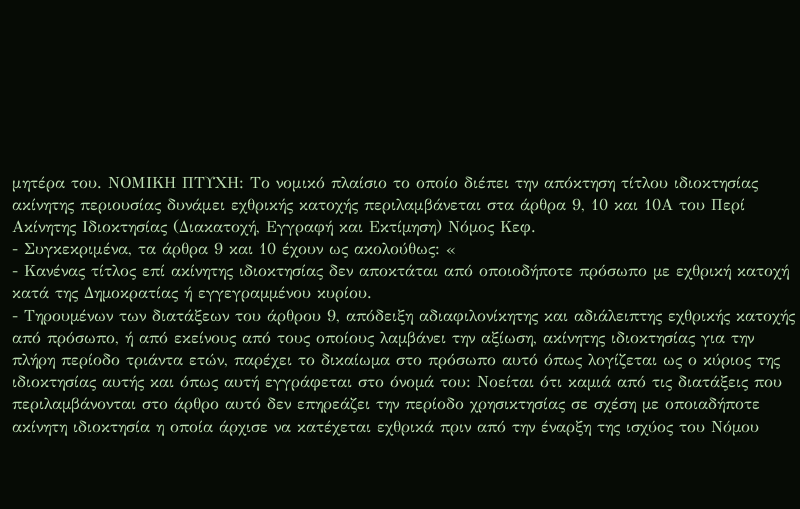μητέρα του. ΝΟΜΙΚΗ ΠΤΥΧΗ: Tο νομικό πλαίσιο το οποίο διέπει την απόκτηση τίτλου ιδιοκτησίας ακίνητης περιουσίας δυνάμει εχθρικής κατοχής περιλαμβάνεται στα άρθρα 9, 10 και 10Α του Περί Ακίνητης Ιδιοκτησίας (∆ιακατοχή, Εγγραφή και Εκτίµηση) Νόµος Κεφ.
- Συγκεκριμένα, τα άρθρα 9 και 10 έχουν ως ακολούθως: «
- Κανένας τίτλος επί ακίνητης ιδιοκτησίας δεν αποκτάται από οποιοδήποτε πρόσωπο µε εχθρική κατοχή κατά της ∆ηµοκρατίας ή εγγεγραµµένου κυρίου.
- Τηρουµένων των διατάξεων του άρθρου 9, απόδειξη αδιαφιλονίκητης και αδιάλειπτης εχθρικής κατοχής από πρόσωπο, ή από εκείνους από τους οποίους λαµβάνει την αξίωση, ακίνητης ιδιοκτησίας για την πλήρη περίοδο τριάντα ετών, παρέχει το δικαίωµα στο πρόσωπο αυτό όπως λογίζεται ως ο κύριος της ιδιοκτησίας αυτής και όπως αυτή εγγράφεται στο όνοµά του: Νοείται ότι καµιά από τις διατάξεις που περιλαµβάνονται στο άρθρο αυτό δεν επηρεάζει την περίοδο χρησικτησίας σε σχέση µε οποιαδήποτε ακίνητη ιδιοκτησία η οποία άρχισε να κατέχεται εχθρικά πριν από την έναρξη της ισχύος του Νόµου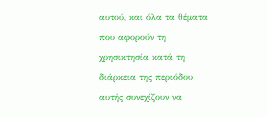αυτού, και όλα τα θέµατα που αφορούν τη χρησικτησία κατά τη διάρκεια της περιόδου αυτής συνεχίζουν να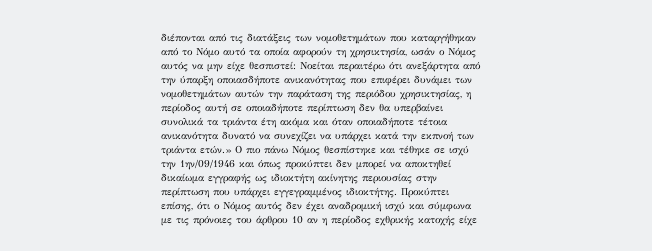διέπονται από τις διατάξεις των νοµοθετηµάτων που καταργήθηκαν από το Νόµο αυτό τα οποία αφορούν τη χρησικτησία, ωσάν ο Νόµος αυτός να µην είχε θεσπιστεί: Νοείται περαιτέρω ότι ανεξάρτητα από την ύπαρξη οποιασδήποτε ανικανότητας που επιφέρει δυνάµει των νοµοθετηµάτων αυτών την παράταση της περιόδου χρησικτησίας, η περίοδος αυτή σε οποιαδήποτε περίπτωση δεν θα υπερβαίνει συνολικά τα τριάντα έτη ακόµα και όταν οποιαδήποτε τέτοια ανικανότητα δυνατό να συνεχίζει να υπάρχει κατά την εκπνοή των τριάντα ετών.» Ο πιο πάνω Νόμος θεσπίστηκε και τέθηκε σε ισχύ την 1ην/09/1946 και όπως προκύπτει δεν μπορεί να αποκτηθεί δικαίωμα εγγραφής ως ιδιοκτήτη ακίνητης περιουσίας στην περίπτωση που υπάρχει εγγεγραμμένος ιδιοκτήτης. Προκύπτει επίσης, ότι ο Νόμος αυτός δεν έχει αναδρομική ισχύ και σύμφωνα με τις πρόνοιες του άρθρου 10 αν η περίοδος εχθρικής κατοχής είχε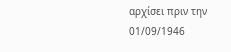αρχίσει πριν την 01/09/1946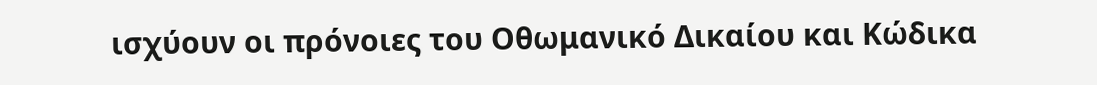ισχύουν οι πρόνοιες του Οθωμανικό Δικαίου και Κώδικα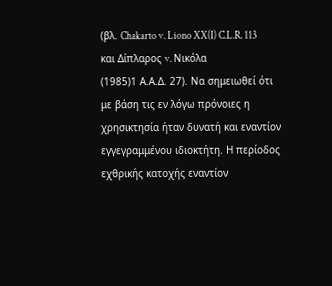(βλ. Chakarto v. Liono XX(I) C.L.R. 113 και Δίπλαρος v. Νικόλα
(1985)1 Α.Α.Δ. 27). Να σημειωθεί ότι με βάση τις εν λόγω πρόνοιες η χρησικτησία ήταν δυνατή και εναντίον εγγεγραμμένου ιδιοκτήτη. Η περίοδος εχθρικής κατοχής εναντίον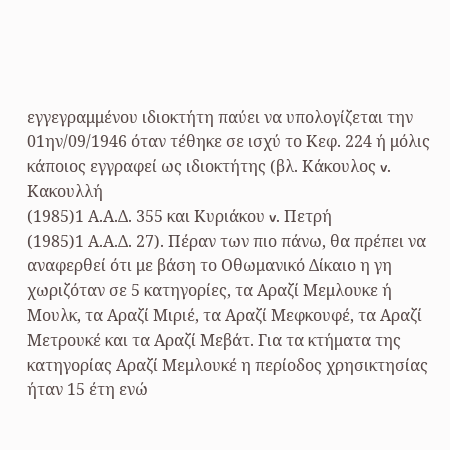εγγεγραμμένου ιδιοκτήτη παύει να υπολογίζεται την 01ην/09/1946 όταν τέθηκε σε ισχύ το Κεφ. 224 ή μόλις κάποιος εγγραφεί ως ιδιοκτήτης (βλ. Κάκουλος v. Κακουλλή
(1985)1 Α.Α.Δ. 355 και Κυριάκου v. Πετρή
(1985)1 Α.Α.Δ. 27). Πέραν των πιο πάνω, θα πρέπει να αναφερθεί ότι με βάση το Οθωμανικό Δίκαιο η γη χωριζόταν σε 5 κατηγορίες, τα Αραζί Μεμλουκε ή Μουλκ, τα Αραζί Μιριέ, τα Αραζί Μεφκουφέ, τα Αραζί Μετρουκέ και τα Αραζί Μεβάτ. Για τα κτήματα της κατηγορίας Αραζί Μεμλουκέ η περίοδος χρησικτησίας ήταν 15 έτη ενώ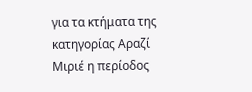για τα κτήματα της κατηγορίας Αραζί Μιριέ η περίοδος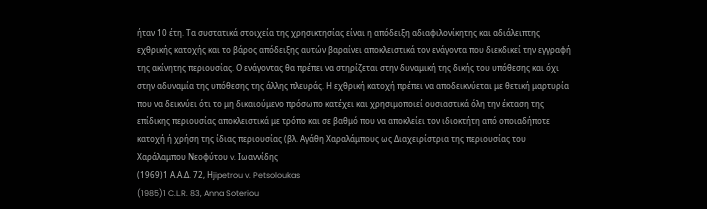ήταν 10 έτη. Τα συστατικά στοιχεία της χρησικτησίας είναι η απόδειξη αδιαφιλονίκητης και αδιάλειπτης εχθρικής κατοχής και το βάρος απόδειξης αυτών βαραίνει αποκλειστικά τον ενάγοντα που διεκδικεί την εγγραφή της ακίνητης περιουσίας. Ο ενάγοντας θα πρέπει να στηρίζεται στην δυναμική της δικής του υπόθεσης και όχι στην αδυναμία της υπόθεσης της άλλης πλευράς. Η εχθρική κατοχή πρέπει να αποδεικνύεται με θετική μαρτυρία που να δεικνύει ότι το μη δικαιούμενο πρόσωπο κατέχει και χρησιμοποιεί ουσιαστικά όλη την έκταση της επίδικης περιουσίας αποκλειστικά με τρόπο και σε βαθμό που να αποκλείει τον ιδιοκτήτη από οποιαδήποτε κατοχή ή χρήση της ίδιας περιουσίας (βλ. Αγάθη Χαραλάμπους ως Διαχειρίστρια της περιουσίας του Χαράλαμπου Νεοφύτου v. Ιωαννίδης
(1969)1 Α.Α.Δ. 72, Ηjipetrou v. Petsoloukas
(1985)1 C.L.R. 83, Anna Soteriou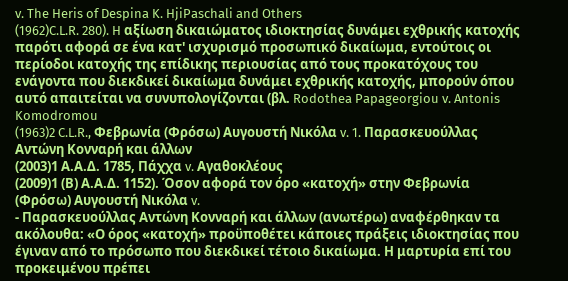v. The Heris of Despina K. HjiPaschali and Others
(1962)C.L.R. 280). H αξίωση δικαιώματος ιδιοκτησίας δυνάμει εχθρικής κατοχής παρότι αφορά σε ένα κατ' ισχυρισμό προσωπικό δικαίωμα, εντούτοις οι περίοδοι κατοχής της επίδικης περιουσίας από τους προκατόχους του ενάγοντα που διεκδικεί δικαίωμα δυνάμει εχθρικής κατοχής, μπορούν όπου αυτό απαιτείται να συνυπολογίζονται (βλ. Rodothea Papageorgiou v. Antonis Komodromou
(1963)2 C.L.R., Φεβρωνία (Φρόσω) Αυγουστή Νικόλα v. 1. Παρασκευούλλας Αντώνη Κονναρή και άλλων
(2003)1 Α.Α.Δ. 1785, Πάχχα v. Αγαθοκλέους
(2009)1 (Β) Α.Α.Δ. 1152). Όσον αφορά τον όρο «κατοχή» στην Φεβρωνία (Φρόσω) Αυγουστή Νικόλα v.
- Παρασκευούλλας Αντώνη Κονναρή και άλλων (ανωτέρω) αναφέρθηκαν τα ακόλουθα: «Ο όρος «κατοχή» προϋποθέτει κάποιες πράξεις ιδιοκτησίας που έγιναν από το πρόσωπο που διεκδικεί τέτοιο δικαίωμα. Η μαρτυρία επί του προκειμένου πρέπει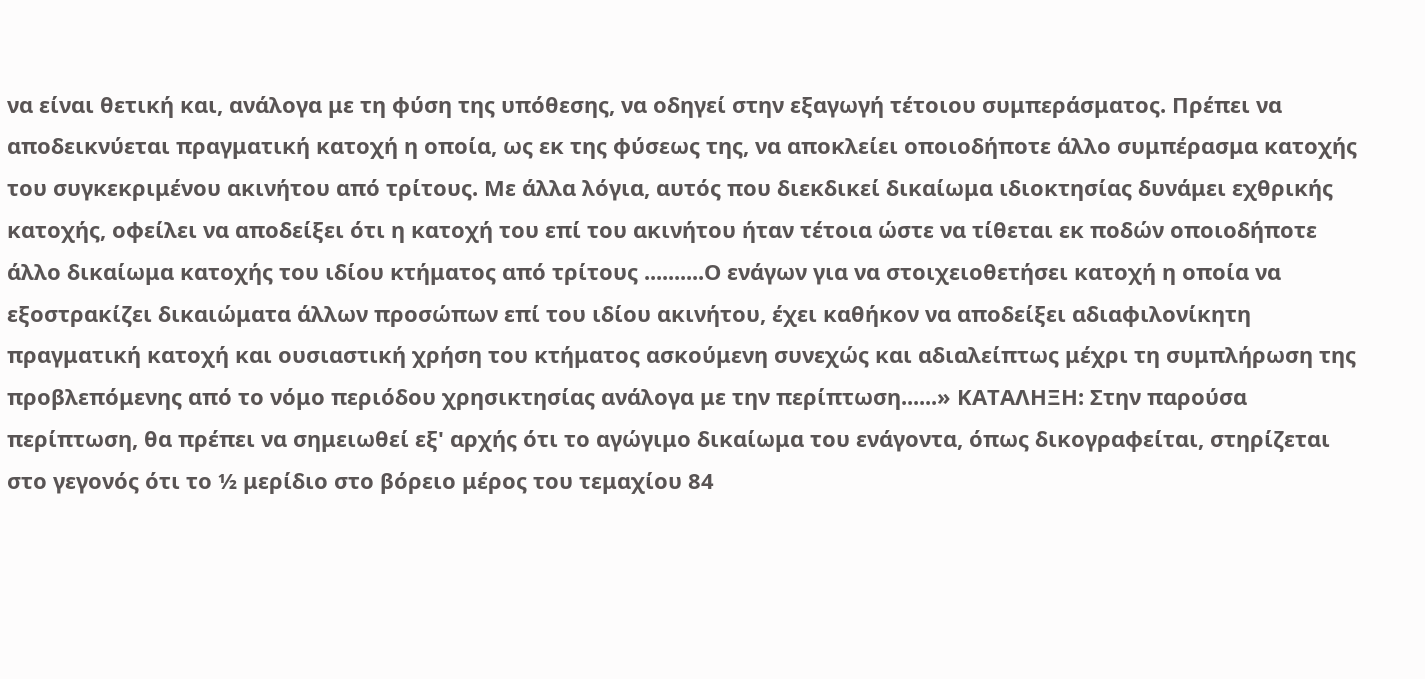να είναι θετική και, ανάλογα με τη φύση της υπόθεσης, να οδηγεί στην εξαγωγή τέτοιου συμπεράσματος. Πρέπει να αποδεικνύεται πραγματική κατοχή η οποία, ως εκ της φύσεως της, να αποκλείει οποιοδήποτε άλλο συμπέρασμα κατοχής του συγκεκριμένου ακινήτου από τρίτους. Με άλλα λόγια, αυτός που διεκδικεί δικαίωμα ιδιοκτησίας δυνάμει εχθρικής κατοχής, οφείλει να αποδείξει ότι η κατοχή του επί του ακινήτου ήταν τέτοια ώστε να τίθεται εκ ποδών οποιοδήποτε άλλο δικαίωμα κατοχής του ιδίου κτήματος από τρίτους ..........Ο ενάγων για να στοιχειοθετήσει κατοχή η οποία να εξοστρακίζει δικαιώματα άλλων προσώπων επί του ιδίου ακινήτου, έχει καθήκον να αποδείξει αδιαφιλονίκητη πραγματική κατοχή και ουσιαστική χρήση του κτήματος ασκούμενη συνεχώς και αδιαλείπτως μέχρι τη συμπλήρωση της προβλεπόμενης από το νόμο περιόδου χρησικτησίας ανάλογα με την περίπτωση......» ΚΑΤΑΛΗΞΗ: Στην παρούσα περίπτωση, θα πρέπει να σημειωθεί εξ' αρχής ότι το αγώγιμο δικαίωμα του ενάγοντα, όπως δικογραφείται, στηρίζεται στο γεγονός ότι το ½ μερίδιο στο βόρειο μέρος του τεμαχίου 84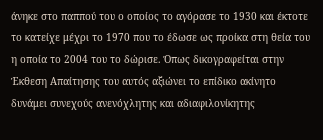άνηκε στο παππού του ο οποίος το αγόρασε το 1930 και έκτοτε το κατείχε μέχρι το 1970 που το έδωσε ως προίκα στη θεία του η οποία το 2004 του το δώρισε. Όπως δικογραφείται στην Έκθεση Απαίτησης του αυτός αξιώνει το επίδικο ακίνητο δυνάμει συνεχούς ανενόχλητης και αδιαφιλονίκητης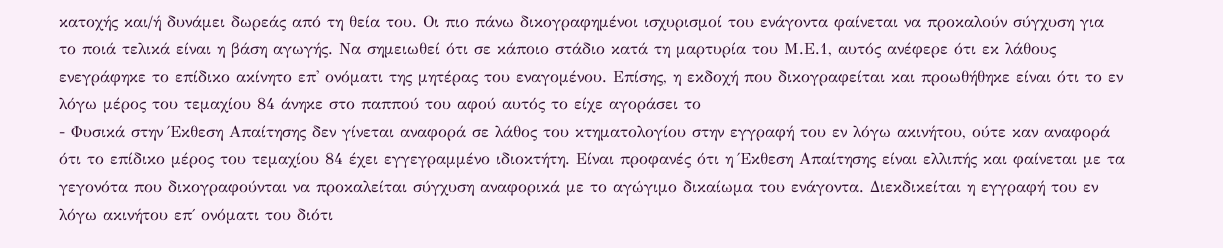κατοχής και/ή δυνάμει δωρεάς από τη θεία του. Οι πιο πάνω δικογραφημένοι ισχυρισμοί του ενάγοντα φαίνεται να προκαλούν σύγχυση για το ποιά τελικά είναι η βάση αγωγής. Να σημειωθεί ότι σε κάποιο στάδιο κατά τη μαρτυρία του Μ.Ε.1, αυτός ανέφερε ότι εκ λάθους ενεγράφηκε το επίδικο ακίνητο επ' ονόματι της μητέρας του εναγομένου. Επίσης, η εκδοχή που δικογραφείται και προωθήθηκε είναι ότι το εν λόγω μέρος του τεμαχίου 84 άνηκε στο παππού του αφού αυτός το είχε αγοράσει το
- Φυσικά στην Έκθεση Απαίτησης δεν γίνεται αναφορά σε λάθος του κτηματολογίου στην εγγραφή του εν λόγω ακινήτου, ούτε καν αναφορά ότι το επίδικο μέρος του τεμαχίου 84 έχει εγγεγραμμένο ιδιοκτήτη. Είναι προφανές ότι η Έκθεση Απαίτησης είναι ελλιπής και φαίνεται με τα γεγονότα που δικογραφούνται να προκαλείται σύγχυση αναφορικά με το αγώγιμο δικαίωμα του ενάγοντα. Διεκδικείται η εγγραφή του εν λόγω ακινήτου επ΄ ονόματι του διότι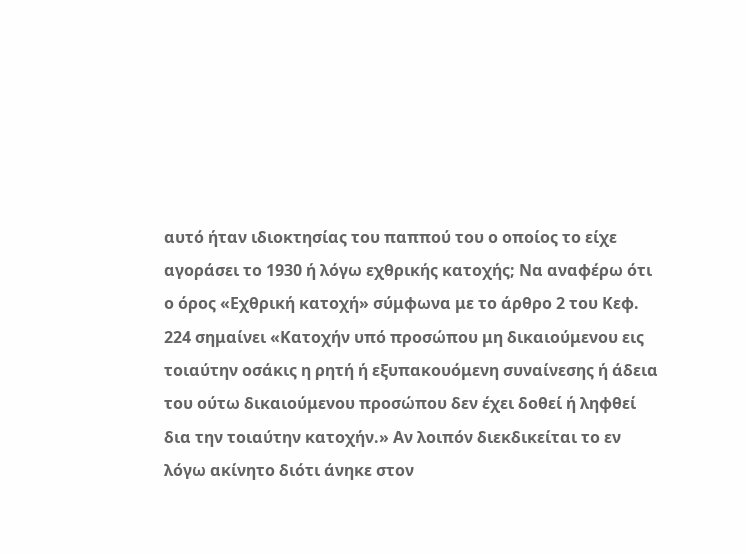αυτό ήταν ιδιοκτησίας του παππού του ο οποίος το είχε αγοράσει το 1930 ή λόγω εχθρικής κατοχής; Να αναφέρω ότι ο όρος «Εχθρική κατοχή» σύμφωνα με το άρθρο 2 του Κεφ. 224 σημαίνει «Κατοχήν υπό προσώπου μη δικαιούμενου εις τοιαύτην οσάκις η ρητή ή εξυπακουόμενη συναίνεσης ή άδεια του ούτω δικαιούμενου προσώπου δεν έχει δοθεί ή ληφθεί δια την τοιαύτην κατοχήν.» Αν λοιπόν διεκδικείται το εν λόγω ακίνητο διότι άνηκε στον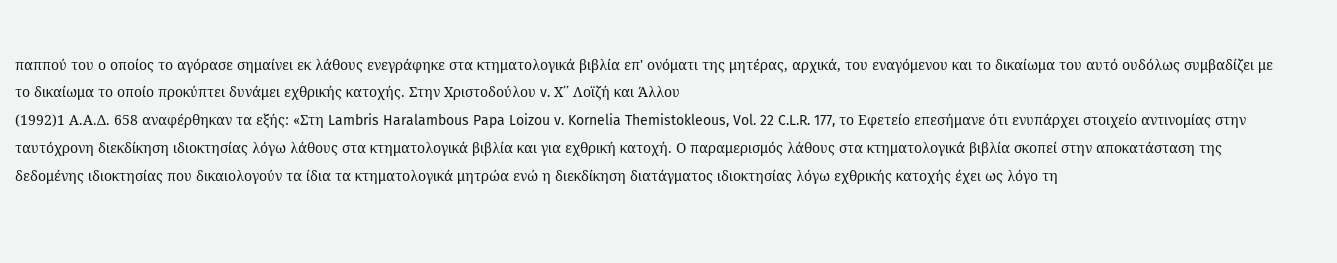παππού του ο οποίος το αγόρασε σημαίνει εκ λάθους ενεγράφηκε στα κτηματολογικά βιβλία επ' ονόματι της μητέρας, αρχικά, του εναγόμενου και το δικαίωμα του αυτό ουδόλως συμβαδίζει με το δικαίωμα το οποίο προκύπτει δυνάμει εχθρικής κατοχής. Στην Χριστοδούλου v. Χ΄΄ Λοϊζή και Άλλου
(1992)1 Α.Α.Δ. 658 αναφέρθηκαν τα εξής: «Στη Lambris Haralambous Papa Loizou v. Kornelia Themistokleous, Vol. 22 C.L.R. 177, το Εφετείο επεσήμανε ότι ενυπάρχει στοιχείο αντινομίας στην ταυτόχρονη διεκδίκηση ιδιοκτησίας λόγω λάθους στα κτηματολογικά βιβλία και για εχθρική κατοχή. Ο παραμερισμός λάθους στα κτηματολογικά βιβλία σκοπεί στην αποκατάσταση της δεδομένης ιδιοκτησίας που δικαιολογούν τα ίδια τα κτηματολογικά μητρώα ενώ η διεκδίκηση διατάγματος ιδιοκτησίας λόγω εχθρικής κατοχής έχει ως λόγο τη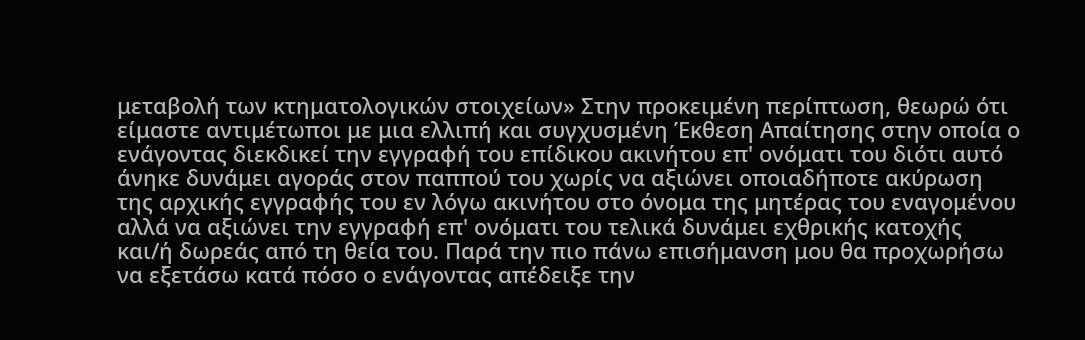μεταβολή των κτηματολογικών στοιχείων» Στην προκειμένη περίπτωση, θεωρώ ότι είμαστε αντιμέτωποι με μια ελλιπή και συγχυσμένη Έκθεση Απαίτησης στην οποία ο ενάγοντας διεκδικεί την εγγραφή του επίδικου ακινήτου επ' ονόματι του διότι αυτό άνηκε δυνάμει αγοράς στον παππού του χωρίς να αξιώνει οποιαδήποτε ακύρωση της αρχικής εγγραφής του εν λόγω ακινήτου στο όνομα της μητέρας του εναγομένου αλλά να αξιώνει την εγγραφή επ' ονόματι του τελικά δυνάμει εχθρικής κατοχής και/ή δωρεάς από τη θεία του. Παρά την πιο πάνω επισήμανση μου θα προχωρήσω να εξετάσω κατά πόσο ο ενάγοντας απέδειξε την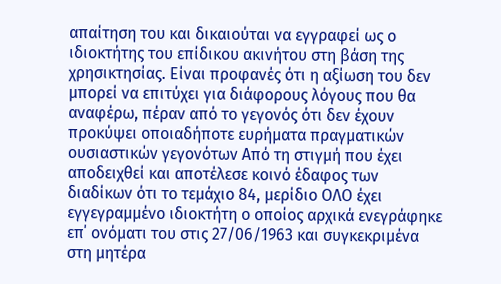απαίτηση του και δικαιούται να εγγραφεί ως ο ιδιοκτήτης του επίδικου ακινήτου στη βάση της χρησικτησίας. Είναι προφανές ότι η αξίωση του δεν μπορεί να επιτύχει για διάφορους λόγους που θα αναφέρω, πέραν από το γεγονός ότι δεν έχουν προκύψει οποιαδήποτε ευρήματα πραγματικών ουσιαστικών γεγονότων Από τη στιγμή που έχει αποδειχθεί και αποτέλεσε κοινό έδαφος των διαδίκων ότι το τεμάχιο 84, μερίδιο ΟΛΟ έχει εγγεγραμμένο ιδιοκτήτη ο οποίος αρχικά ενεγράφηκε επ΄ ονόματι του στις 27/06/1963 και συγκεκριμένα στη μητέρα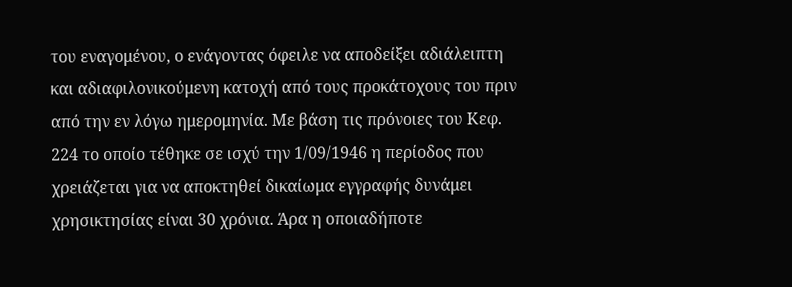του εναγομένου, ο ενάγοντας όφειλε να αποδείξει αδιάλειπτη και αδιαφιλονικούμενη κατοχή από τους προκάτοχους του πριν από την εν λόγω ημερομηνία. Με βάση τις πρόνοιες του Κεφ. 224 το οποίο τέθηκε σε ισχύ την 1/09/1946 η περίοδος που χρειάζεται για να αποκτηθεί δικαίωμα εγγραφής δυνάμει χρησικτησίας είναι 30 χρόνια. Άρα η οποιαδήποτε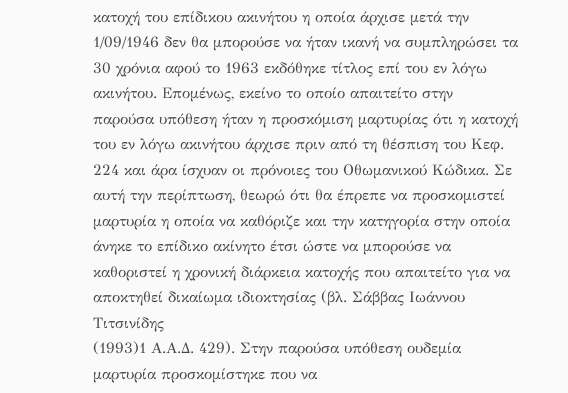κατοχή του επίδικου ακινήτου η οποία άρχισε μετά την 1/09/1946 δεν θα μπορούσε να ήταν ικανή να συμπληρώσει τα 30 χρόνια αφού το 1963 εκδόθηκε τίτλος επί του εν λόγω ακινήτου. Επομένως, εκείνο το οποίο απαιτείτο στην παρούσα υπόθεση ήταν η προσκόμιση μαρτυρίας ότι η κατοχή του εν λόγω ακινήτου άρχισε πριν από τη θέσπιση του Κεφ. 224 και άρα ίσχυαν οι πρόνοιες του Οθωμανικού Κώδικα. Σε αυτή την περίπτωση, θεωρώ ότι θα έπρεπε να προσκομιστεί μαρτυρία η οποία να καθόριζε και την κατηγορία στην οποία άνηκε το επίδικο ακίνητο έτσι ώστε να μπορούσε να καθοριστεί η χρονική διάρκεια κατοχής που απαιτείτο για να αποκτηθεί δικαίωμα ιδιοκτησίας (βλ. Σάββας Ιωάννου Τιτσινίδης
(1993)1 Α.Α.Δ. 429). Στην παρούσα υπόθεση ουδεμία μαρτυρία προσκομίστηκε που να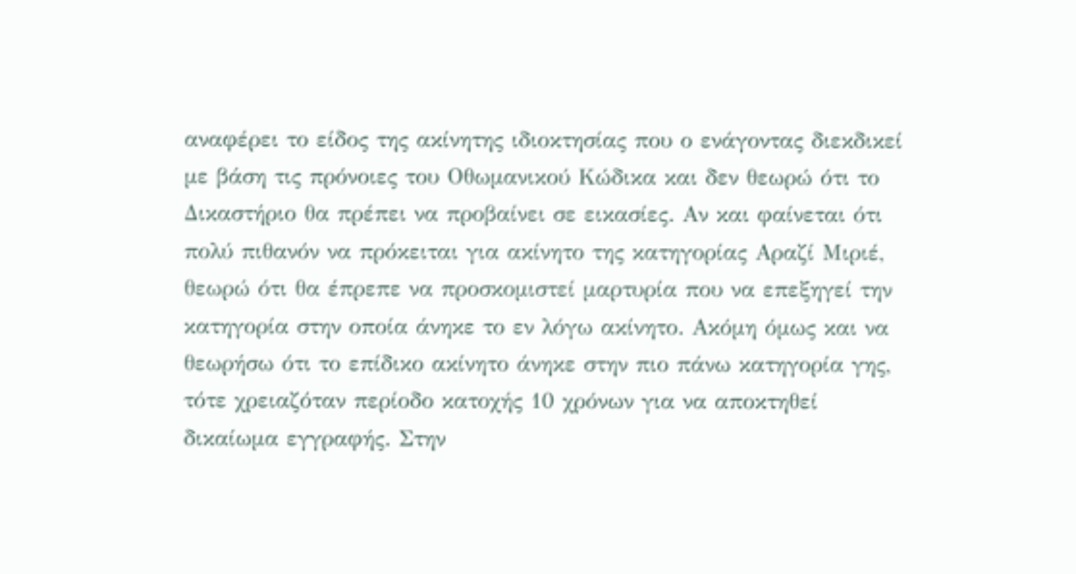αναφέρει το είδος της ακίνητης ιδιοκτησίας που ο ενάγοντας διεκδικεί με βάση τις πρόνοιες του Οθωμανικού Κώδικα και δεν θεωρώ ότι το Δικαστήριο θα πρέπει να προβαίνει σε εικασίες. Αν και φαίνεται ότι πολύ πιθανόν να πρόκειται για ακίνητο της κατηγορίας Αραζί Μιριέ, θεωρώ ότι θα έπρεπε να προσκομιστεί μαρτυρία που να επεξηγεί την κατηγορία στην οποία άνηκε το εν λόγω ακίνητο. Ακόμη όμως και να θεωρήσω ότι το επίδικο ακίνητο άνηκε στην πιο πάνω κατηγορία γης, τότε χρειαζόταν περίοδο κατοχής 10 χρόνων για να αποκτηθεί δικαίωμα εγγραφής. Στην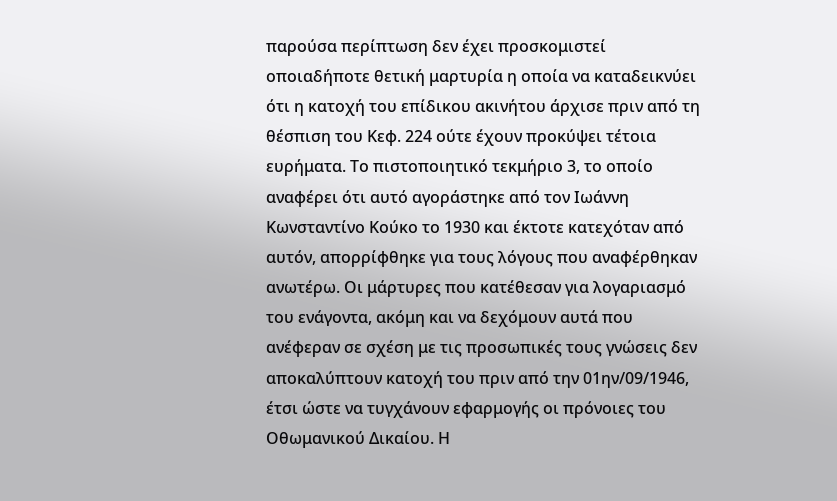παρούσα περίπτωση δεν έχει προσκομιστεί οποιαδήποτε θετική μαρτυρία η οποία να καταδεικνύει ότι η κατοχή του επίδικου ακινήτου άρχισε πριν από τη θέσπιση του Κεφ. 224 ούτε έχουν προκύψει τέτοια ευρήματα. Το πιστοποιητικό τεκμήριο 3, το οποίο αναφέρει ότι αυτό αγοράστηκε από τον Ιωάννη Κωνσταντίνο Κούκο το 1930 και έκτοτε κατεχόταν από αυτόν, απορρίφθηκε για τους λόγους που αναφέρθηκαν ανωτέρω. Οι μάρτυρες που κατέθεσαν για λογαριασμό του ενάγοντα, ακόμη και να δεχόμουν αυτά που ανέφεραν σε σχέση με τις προσωπικές τους γνώσεις δεν αποκαλύπτουν κατοχή του πριν από την 01ην/09/1946, έτσι ώστε να τυγχάνουν εφαρμογής οι πρόνοιες του Οθωμανικού Δικαίου. Η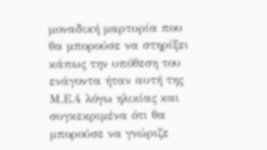μοναδική μαρτυρία που θα μπορούσε να στηρίξει κάπως την υπόθεση του ενάγοντα ήταν αυτή της Μ.Ε.4 λόγω ηλικίας και συγκεκριμένα ότι θα μπορούσε να γνώριζε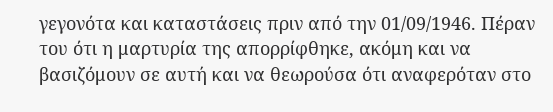γεγονότα και καταστάσεις πριν από την 01/09/1946. Πέραν του ότι η μαρτυρία της απορρίφθηκε, ακόμη και να βασιζόμουν σε αυτή και να θεωρούσα ότι αναφερόταν στο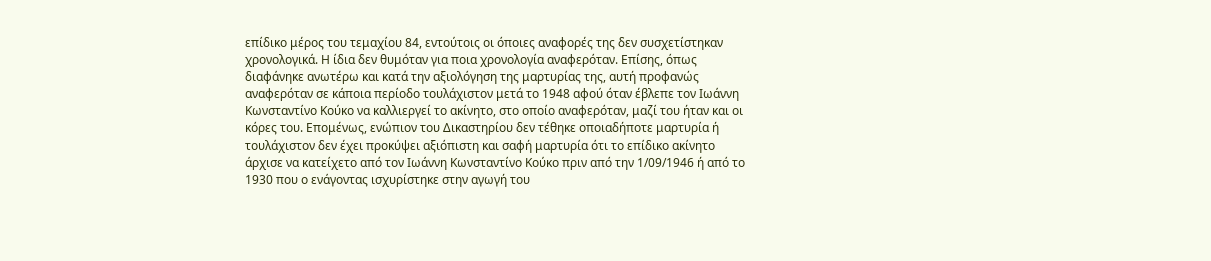επίδικο μέρος του τεμαχίου 84, εντούτοις οι όποιες αναφορές της δεν συσχετίστηκαν χρονολογικά. Η ίδια δεν θυμόταν για ποια χρονολογία αναφερόταν. Επίσης, όπως διαφάνηκε ανωτέρω και κατά την αξιολόγηση της μαρτυρίας της, αυτή προφανώς αναφερόταν σε κάποια περίοδο τουλάχιστον μετά το 1948 αφού όταν έβλεπε τον Ιωάννη Κωνσταντίνο Κούκο να καλλιεργεί το ακίνητο, στο οποίο αναφερόταν, μαζί του ήταν και οι κόρες του. Επομένως, ενώπιον του Δικαστηρίου δεν τέθηκε οποιαδήποτε μαρτυρία ή τουλάχιστον δεν έχει προκύψει αξιόπιστη και σαφή μαρτυρία ότι το επίδικο ακίνητο άρχισε να κατείχετο από τον Ιωάννη Κωνσταντίνο Κούκο πριν από την 1/09/1946 ή από το 1930 που ο ενάγοντας ισχυρίστηκε στην αγωγή του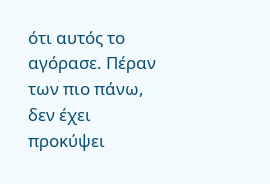ότι αυτός το αγόρασε. Πέραν των πιο πάνω, δεν έχει προκύψει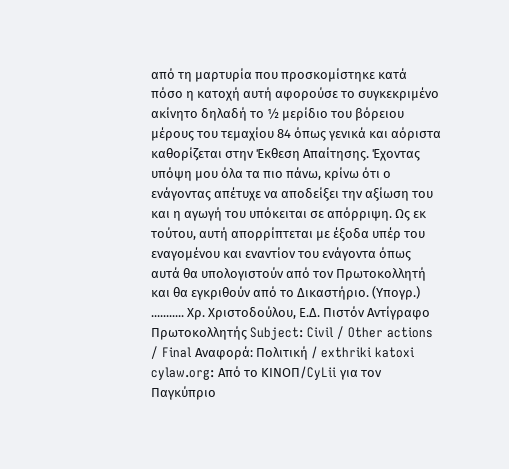από τη μαρτυρία που προσκομίστηκε κατά πόσο η κατοχή αυτή αφορούσε το συγκεκριμένο ακίνητο δηλαδή το ½ μερίδιο του βόρειου μέρους του τεμαχίου 84 όπως γενικά και αόριστα καθορίζεται στην Έκθεση Απαίτησης. Έχοντας υπόψη μου όλα τα πιο πάνω, κρίνω ότι ο ενάγοντας απέτυχε να αποδείξει την αξίωση του και η αγωγή του υπόκειται σε απόρριψη. Ως εκ τούτου, αυτή απορρίπτεται με έξοδα υπέρ του εναγομένου και εναντίον του ενάγοντα όπως αυτά θα υπολογιστούν από τον Πρωτοκολλητή και θα εγκριθούν από το Δικαστήριο. (Υπογρ.) ........... Χρ. Χριστοδούλου, Ε.Δ. Πιστόν Αντίγραφο Πρωτοκολλητής Subject: Civil / Other actions / Final Αναφορά: Πολιτική / exthriki katoxi cylaw.org: Από το ΚΙΝOΠ/CyLii για τον Παγκύπριο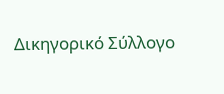Δικηγορικό Σύλλογο